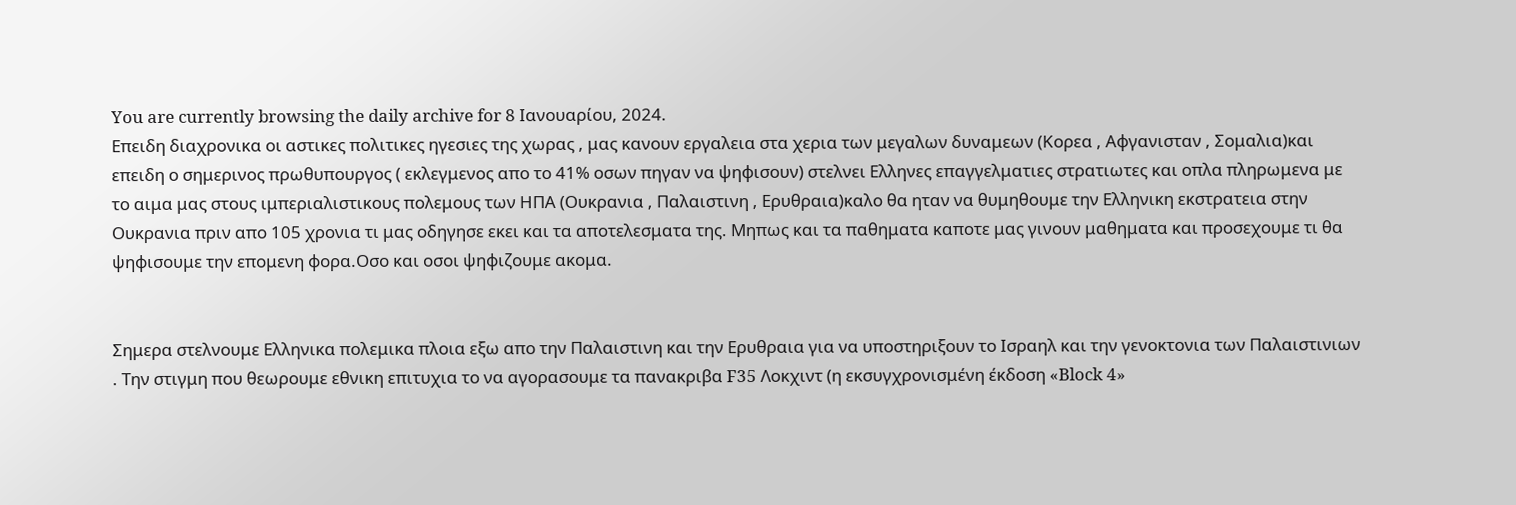You are currently browsing the daily archive for 8 Ιανουαρίου, 2024.
Επειδη διαχρονικα οι αστικες πολιτικες ηγεσιες της χωρας , μας κανουν εργαλεια στα χερια των μεγαλων δυναμεων (Κορεα , Αφγανισταν , Σομαλια)και επειδη ο σημερινος πρωθυπουργος ( εκλεγμενος απο το 41% οσων πηγαν να ψηφισουν) στελνει Ελληνες επαγγελματιες στρατιωτες και οπλα πληρωμενα με το αιμα μας στους ιμπεριαλιστικους πολεμους των ΗΠΑ (Ουκρανια , Παλαιστινη , Ερυθραια)καλο θα ηταν να θυμηθουμε την Ελληνικη εκστρατεια στην Ουκρανια πριν απο 105 χρονια τι μας οδηγησε εκει και τα αποτελεσματα της. Μηπως και τα παθηματα καποτε μας γινουν μαθηματα και προσεχουμε τι θα ψηφισουμε την επομενη φορα.Οσο και οσοι ψηφιζουμε ακομα.


Σημερα στελνουμε Ελληνικα πολεμικα πλοια εξω απο την Παλαιστινη και την Ερυθραια για να υποστηριξουν το Ισραηλ και την γενοκτονια των Παλαιστινιων . Την στιγμη που θεωρουμε εθνικη επιτυχια το να αγορασουμε τα πανακριβα F35 Λοκχιντ (η εκσυγχρονισμένη έκδοση «Block 4»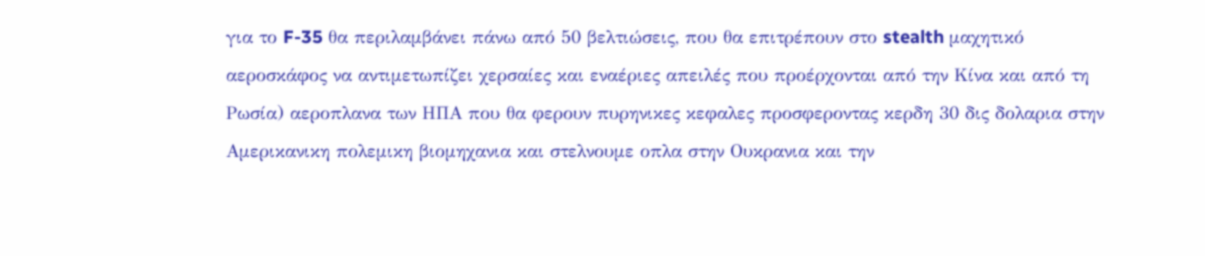για το F-35 θα περιλαμβάνει πάνω από 50 βελτιώσεις, που θα επιτρέπουν στο stealth μαχητικό αεροσκάφος να αντιμετωπίζει χερσαίες και εναέριες απειλές που προέρχονται από την Κίνα και από τη Ρωσία) αεροπλανα των ΗΠΑ που θα φερουν πυρηνικες κεφαλες προσφεροντας κερδη 30 δις δολαρια στην Αμερικανικη πολεμικη βιομηχανια και στελνουμε οπλα στην Ουκρανια και την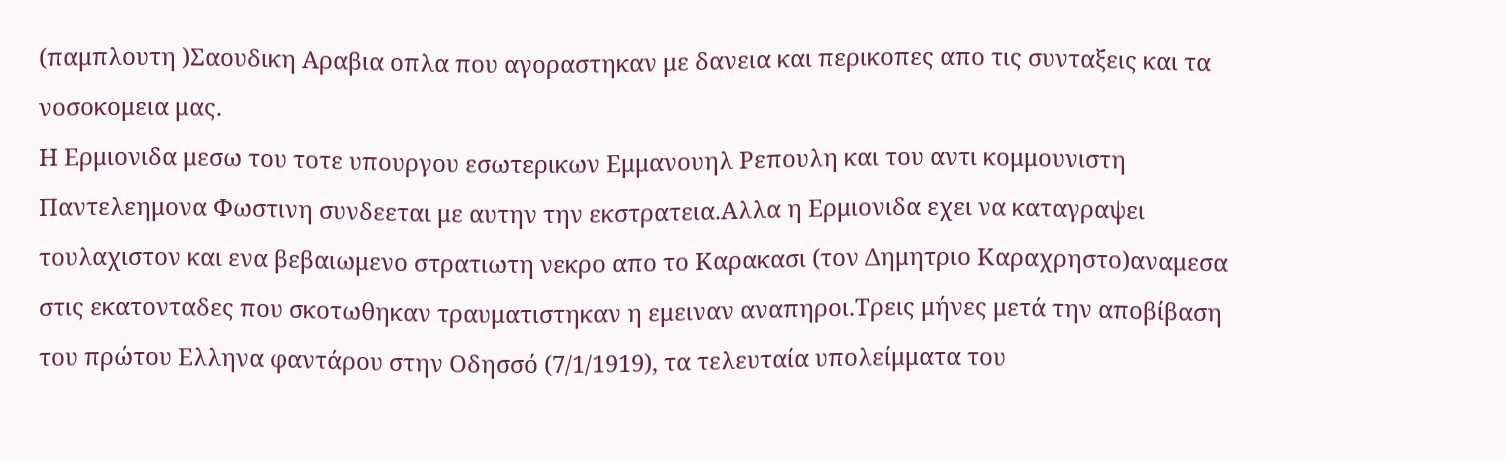(παμπλουτη )Σαουδικη Αραβια οπλα που αγοραστηκαν με δανεια και περικοπες απο τις συνταξεις και τα νοσοκομεια μας.
Η Ερμιονιδα μεσω του τοτε υπουργου εσωτερικων Εμμανουηλ Ρεπουλη και του αντι κομμουνιστη Παντελεημονα Φωστινη συνδεεται με αυτην την εκστρατεια.Αλλα η Ερμιονιδα εχει να καταγραψει τουλαχιστον και ενα βεβαιωμενο στρατιωτη νεκρο απο το Καρακασι (τον Δημητριο Καραχρηστο)αναμεσα στις εκατονταδες που σκοτωθηκαν τραυματιστηκαν η εμειναν αναπηροι.Τρεις μήνες μετά την αποβίβαση του πρώτου Ελληνα φαντάρου στην Οδησσό (7/1/1919), τα τελευταία υπολείμματα του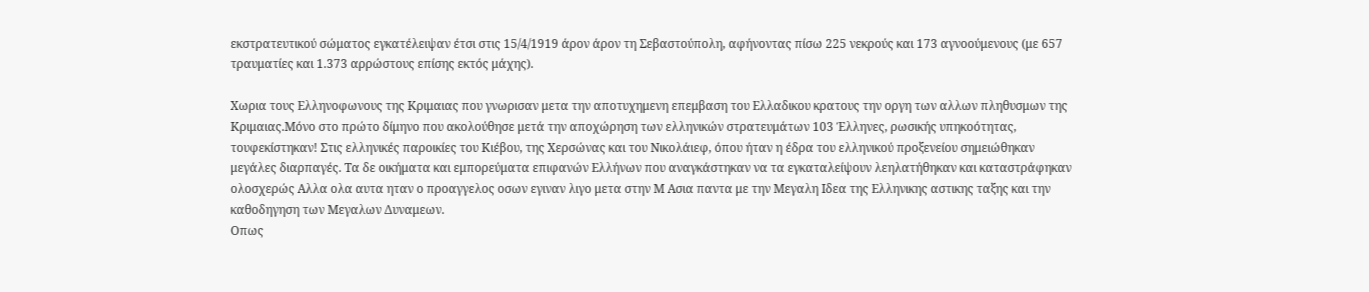εκστρατευτικού σώματος εγκατέλειψαν έτσι στις 15/4/1919 άρον άρον τη Σεβαστούπολη, αφήνοντας πίσω 225 νεκρούς και 173 αγνοούμενους (με 657 τραυματίες και 1.373 αρρώστους επίσης εκτός μάχης).

Χωρια τους Ελληνοφωνους της Κριμαιας που γνωρισαν μετα την αποτυχημενη επεμβαση του Ελλαδικου κρατους την οργη των αλλων πληθυσμων της Κριμαιας.Μόνο στο πρώτο δίμηνο που ακολούθησε μετά την αποχώρηση των ελληνικών στρατευμάτων 103 Έλληνες, ρωσικής υπηκοότητας, τουφεκίστηκαν! Στις ελληνικές παροικίες του Κιέβου, της Χερσώνας και του Νικολάιεφ, όπου ήταν η έδρα του ελληνικού προξενείου σημειώθηκαν μεγάλες διαρπαγές. Τα δε οικήματα και εμπορεύματα επιφανών Ελλήνων που αναγκάστηκαν να τα εγκαταλείψουν λεηλατήθηκαν και καταστράφηκαν ολοσχερώς Αλλα ολα αυτα ηταν ο προαγγελος οσων εγιναν λιγο μετα στην Μ Ασια παντα με την Μεγαλη Ιδεα της Ελληνικης αστικης ταξης και την καθοδηγηση των Μεγαλων Δυναμεων.
Οπως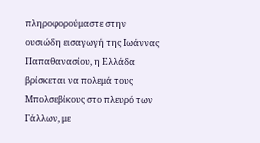πληροφορούμαστε στην ουσιώδη εισαγωγή της Ιωάννας Παπαθανασίου, η Ελλάδα βρίσκεται να πολεμά τους Μπολσεβίκους στο πλευρό των Γάλλων, με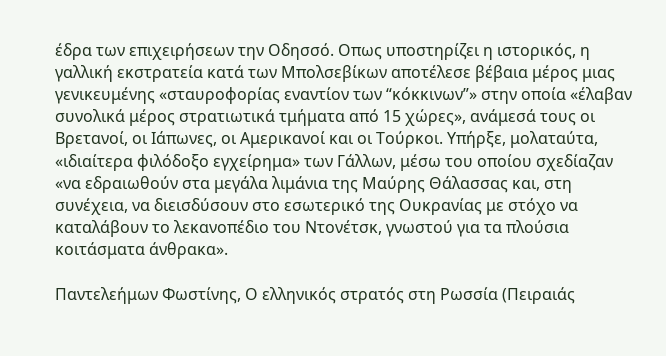έδρα των επιχειρήσεων την Οδησσό. Οπως υποστηρίζει η ιστορικός, η γαλλική εκστρατεία κατά των Μπολσεβίκων αποτέλεσε βέβαια μέρος μιας γενικευμένης «σταυροφορίας εναντίον των “κόκκινων”» στην οποία «έλαβαν συνολικά μέρος στρατιωτικά τμήματα από 15 χώρες», ανάμεσά τους οι Βρετανοί, οι Ιάπωνες, οι Αμερικανοί και οι Τούρκοι. Υπήρξε, μολαταύτα, «ιδιαίτερα φιλόδοξο εγχείρημα» των Γάλλων, μέσω του οποίου σχεδίαζαν «να εδραιωθούν στα μεγάλα λιμάνια της Μαύρης Θάλασσας και, στη συνέχεια, να διεισδύσουν στο εσωτερικό της Ουκρανίας με στόχο να καταλάβουν το λεκανοπέδιο του Ντονέτσκ, γνωστού για τα πλούσια κοιτάσματα άνθρακα».

Παντελεήμων Φωστίνης, Ο ελληνικός στρατός στη Ρωσσία (Πειραιάς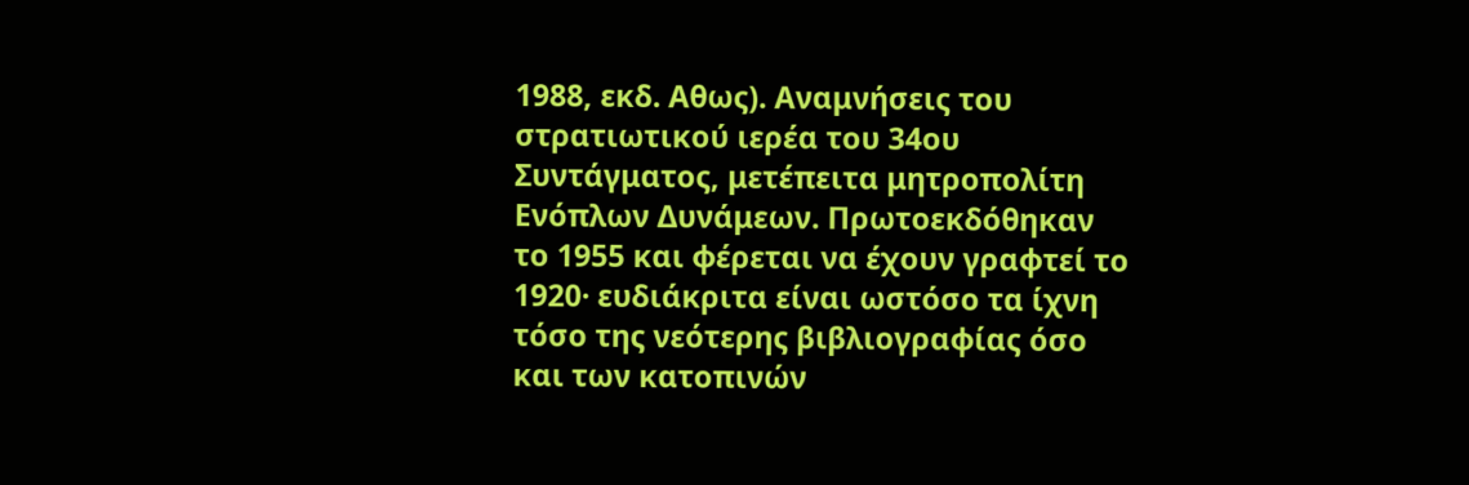1988, εκδ. Αθως). Αναμνήσεις του στρατιωτικού ιερέα του 34ου Συντάγματος, μετέπειτα μητροπολίτη Ενόπλων Δυνάμεων. Πρωτοεκδόθηκαν το 1955 και φέρεται να έχουν γραφτεί το 1920· ευδιάκριτα είναι ωστόσο τα ίχνη τόσο της νεότερης βιβλιογραφίας όσο και των κατοπινών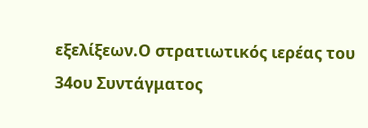εξελίξεων.Ο στρατιωτικός ιερέας του 34ου Συντάγματος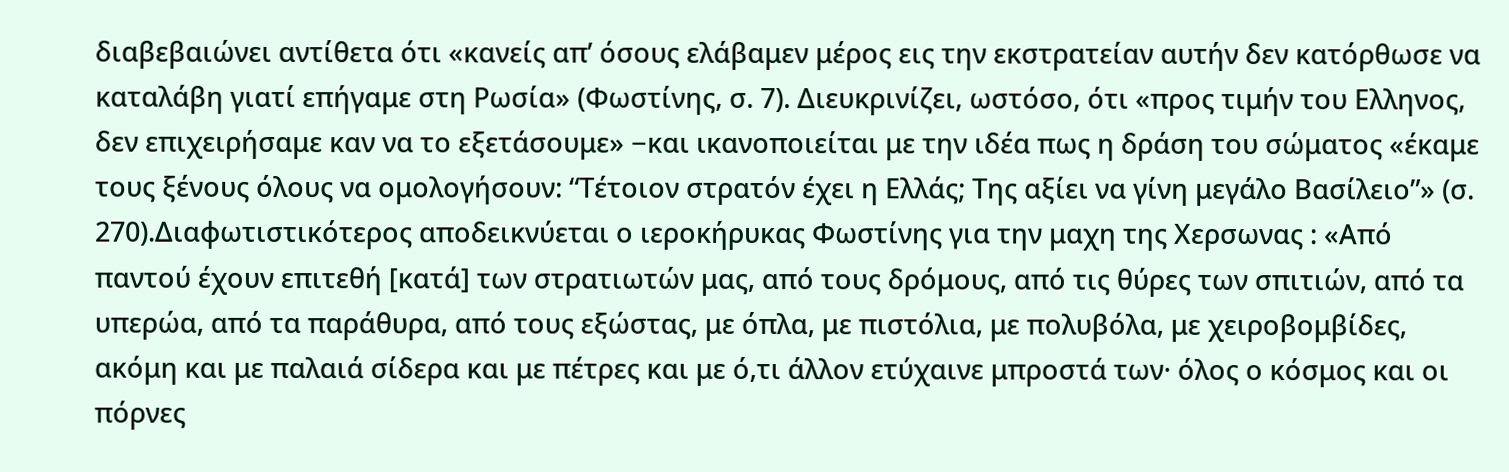διαβεβαιώνει αντίθετα ότι «κανείς απ’ όσους ελάβαμεν μέρος εις την εκστρατείαν αυτήν δεν κατόρθωσε να καταλάβη γιατί επήγαμε στη Ρωσία» (Φωστίνης, σ. 7). Διευκρινίζει, ωστόσο, ότι «προς τιμήν του Ελληνος, δεν επιχειρήσαμε καν να το εξετάσουμε» −και ικανοποιείται με την ιδέα πως η δράση του σώματος «έκαμε τους ξένους όλους να ομολογήσουν: “Τέτοιον στρατόν έχει η Ελλάς; Της αξίει να γίνη μεγάλο Βασίλειο”» (σ. 270).Διαφωτιστικότερος αποδεικνύεται ο ιεροκήρυκας Φωστίνης για την μαχη της Χερσωνας : «Από παντού έχουν επιτεθή [κατά] των στρατιωτών μας, από τους δρόμους, από τις θύρες των σπιτιών, από τα υπερώα, από τα παράθυρα, από τους εξώστας, με όπλα, με πιστόλια, με πολυβόλα, με χειροβομβίδες, ακόμη και με παλαιά σίδερα και με πέτρες και με ό,τι άλλον ετύχαινε μπροστά των· όλος ο κόσμος και οι πόρνες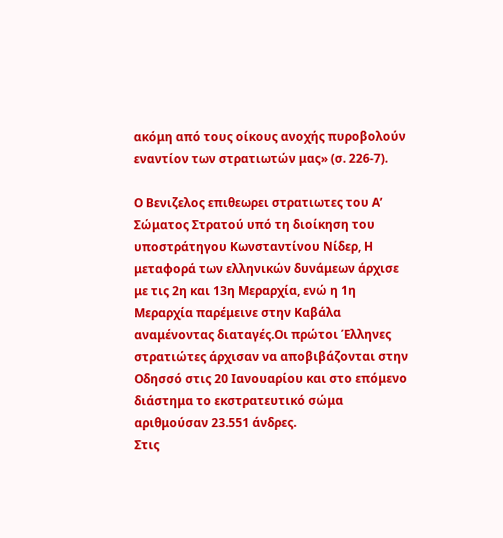ακόμη από τους οίκους ανοχής πυροβολούν εναντίον των στρατιωτών μας» (σ. 226-7).

Ο Βενιζελος επιθεωρει στρατιωτες του Α’ Σώματος Στρατού υπό τη διοίκηση του υποστράτηγου Κωνσταντίνου Νίδερ, Η μεταφορά των ελληνικών δυνάμεων άρχισε με τις 2η και 13η Μεραρχία, ενώ η 1η Μεραρχία παρέμεινε στην Καβάλα αναμένοντας διαταγές.Οι πρώτοι Έλληνες στρατιώτες άρχισαν να αποβιβάζονται στην Οδησσό στις 20 Ιανουαρίου και στο επόμενο διάστημα το εκστρατευτικό σώμα αριθμούσαν 23.551 άνδρες.
Στις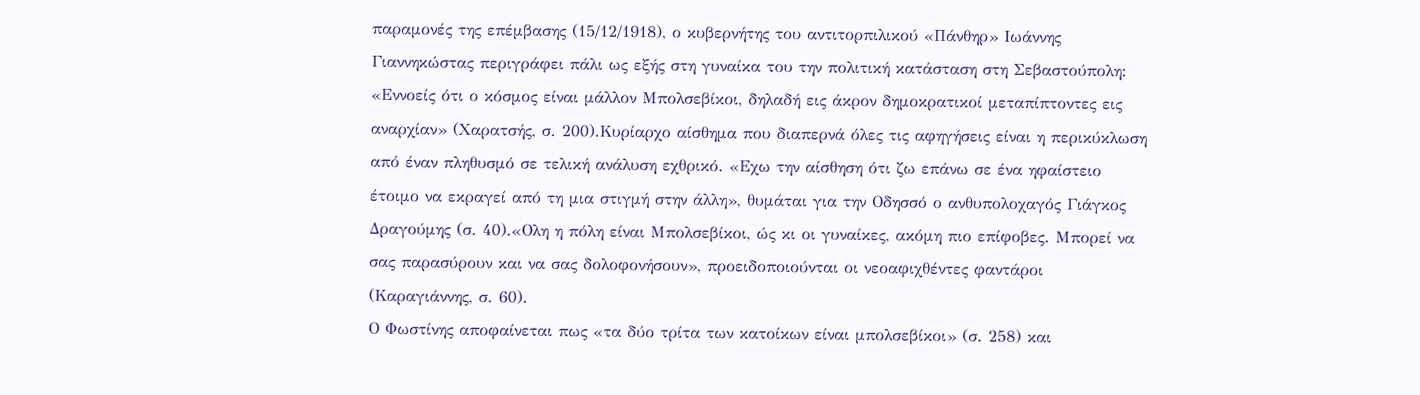παραμονές της επέμβασης (15/12/1918), ο κυβερνήτης του αντιτορπιλικού «Πάνθηρ» Ιωάννης Γιαννηκώστας περιγράφει πάλι ως εξής στη γυναίκα του την πολιτική κατάσταση στη Σεβαστούπολη: «Εννοείς ότι ο κόσμος είναι μάλλον Μπολσεβίκοι, δηλαδή εις άκρον δημοκρατικοί μεταπίπτοντες εις αναρχίαν» (Χαρατσής, σ. 200).Κυρίαρχο αίσθημα που διαπερνά όλες τις αφηγήσεις είναι η περικύκλωση από έναν πληθυσμό σε τελική ανάλυση εχθρικό. «Εχω την αίσθηση ότι ζω επάνω σε ένα ηφαίστειο έτοιμο να εκραγεί από τη μια στιγμή στην άλλη», θυμάται για την Οδησσό ο ανθυπολοχαγός Γιάγκος Δραγούμης (σ. 40).«Ολη η πόλη είναι Μπολσεβίκοι, ώς κι οι γυναίκες, ακόμη πιο επίφοβες. Μπορεί να σας παρασύρουν και να σας δολοφονήσουν», προειδοποιούνται οι νεοαφιχθέντες φαντάροι (Καραγιάννης, σ. 60).
Ο Φωστίνης αποφαίνεται πως «τα δύο τρίτα των κατοίκων είναι μπολσεβίκοι» (σ. 258) και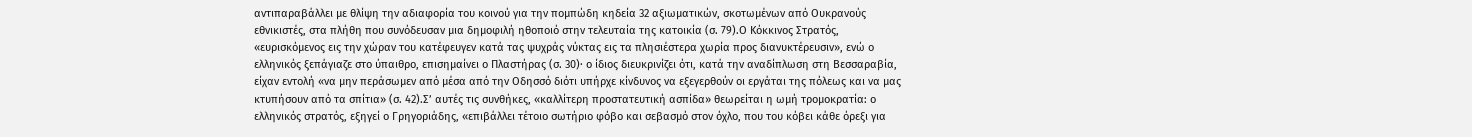αντιπαραβάλλει με θλίψη την αδιαφορία του κοινού για την πομπώδη κηδεία 32 αξιωματικών, σκοτωμένων από Ουκρανούς εθνικιστές, στα πλήθη που συνόδευσαν μια δημοφιλή ηθοποιό στην τελευταία της κατοικία (σ. 79).Ο Κόκκινος Στρατός, «ευρισκόμενος εις την χώραν του κατέφευγεν κατά τας ψυχράς νύκτας εις τα πλησιέστερα χωρία προς διανυκτέρευσιν», ενώ ο ελληνικός ξεπάγιαζε στο ύπαιθρο, επισημαίνει ο Πλαστήρας (σ. 30)· ο ίδιος διευκρινίζει ότι, κατά την αναδίπλωση στη Βεσσαραβία, είχαν εντολή «να μην περάσωμεν από μέσα από την Οδησσό διότι υπήρχε κίνδυνος να εξεγερθούν οι εργάται της πόλεως και να μας κτυπήσουν από τα σπίτια» (σ. 42).Σ’ αυτές τις συνθήκες, «καλλίτερη προστατευτική ασπίδα» θεωρείται η ωμή τρομοκρατία: ο ελληνικός στρατός, εξηγεί ο Γρηγοριάδης, «επιβάλλει τέτοιο σωτήριο φόβο και σεβασμό στον όχλο, που του κόβει κάθε όρεξι για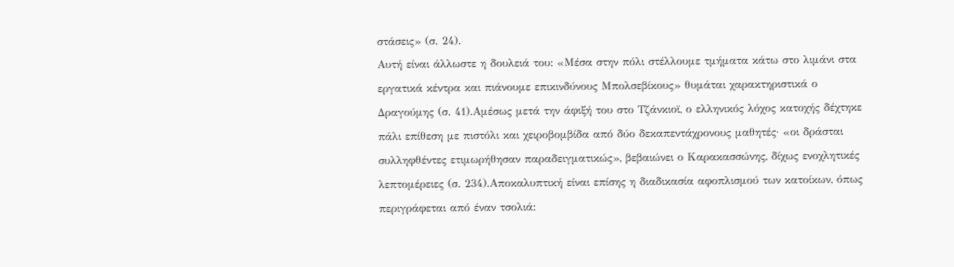στάσεις» (σ. 24).
Αυτή είναι άλλωστε η δουλειά του: «Μέσα στην πόλι στέλλουμε τμήματα κάτω στο λιμάνι στα εργατικά κέντρα και πιάνουμε επικινδύνους Μπολσεβίκους» θυμάται χαρακτηριστικά ο Δραγούμης (σ. 41).Αμέσως μετά την άφιξή του στο Τζάνκιοϊ, ο ελληνικός λόχος κατοχής δέχτηκε πάλι επίθεση με πιστόλι και χειροβομβίδα από δύο δεκαπεντάχρονους μαθητές· «οι δράσται συλληφθέντες ετιμωρήθησαν παραδειγματικώς», βεβαιώνει ο Καρακασσώνης, δίχως ενοχλητικές λεπτομέρειες (σ. 234).Αποκαλυπτική είναι επίσης η διαδικασία αφοπλισμού των κατοίκων, όπως περιγράφεται από έναν τσολιά: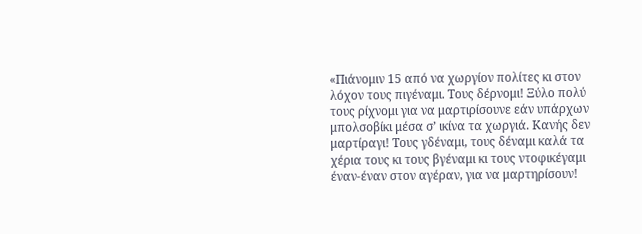«Πιάνομιν 15 από να χωργίον πολίτες κι στον λόχον τους πιγέναμι. Τους δέρνομι! Ξύλο πολύ τους ρίχνομι για να μαρτιρίσουνε εάν υπάρχων μπολσοβίκι μέσα σ’ ικίνα τα χωργιά. Κανής δεν μαρτίραγι! Τους γδέναμι, τους δέναμι καλά τα χέρια τους κι τους βγέναμι κι τους ντοφικέγαμι έναν-έναν στον αγέραν, για να μαρτηρίσουν!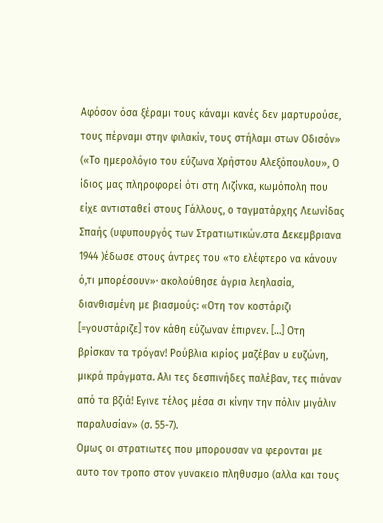Αφόσον όσα ξέραμι τους κάναμι κανές δεν μαρτυρούσε, τους πέρναμι στην φιλακίν, τους στήλαμι στων Οδισόν» («Το ημερολόγιο του εύζωνα Χρήστου Αλεξόπουλου», Ο ίδιος μας πληροφορεί ότι στη Λιζίνκα, κωμόπολη που είχε αντισταθεί στους Γάλλους, ο ταγματάρχης Λεωνίδας Σπαής (υφυπουργός των Στρατιωτικών.στα Δεκεμβριανα 1944 )έδωσε στους άντρες του «το ελέφτερο να κάνουν ό,τι μπορέσουν»· ακολούθησε άγρια λεηλασία, διανθισμένη με βιασμούς: «Οτη τον κοστάριζι [=γουστάριζε] τον κάθη εύζωναν έπιρνεν. […] Οτη βρίσκαν τα τρόγαν! Ρούβλια κιρίος μαζέβαν υ ευζώνη, μικρά πράγματα. Αλι τες δεσπινήδες παλέβαν, τες πιάναν από τα βζιά! Εγινε τέλος μέσα σι κίνην την πόλιν μιγάλιν παραλυσίαν» (σ. 55-7).
Ομως οι στρατιωτες που μπορουσαν να φερονται με αυτο τον τροπο στον γυνακειο πληθυσμο (αλλα και τους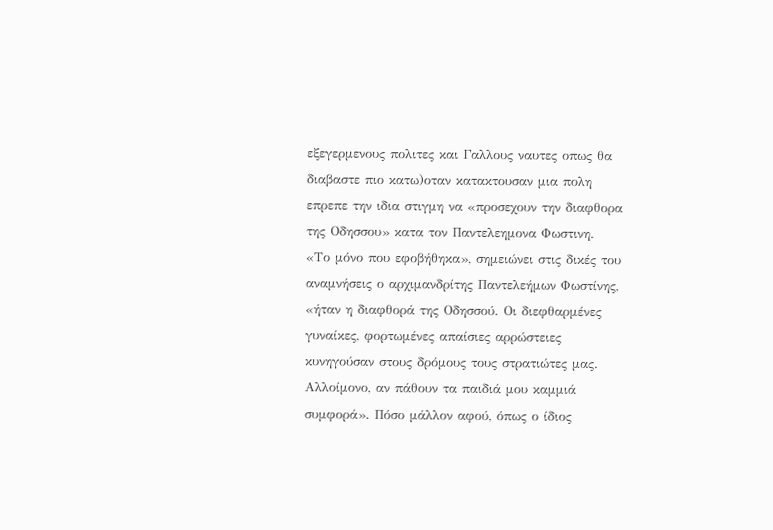εξεγερμενους πολιτες και Γαλλους ναυτες οπως θα διαβαστε πιο κατω)οταν κατακτουσαν μια πολη επρεπε την ιδια στιγμη να «προσεχουν την διαφθορα της Οδησσου» κατα τον Παντελεημονα Φωστινη.
«Το μόνο που εφοβήθηκα», σημειώνει στις δικές του αναμνήσεις ο αρχιμανδρίτης Παντελεήμων Φωστίνης, «ήταν η διαφθορά της Οδησσού. Οι διεφθαρμένες γυναίκες, φορτωμένες απαίσιες αρρώστειες κυνηγούσαν στους δρόμους τους στρατιώτες μας. Αλλοίμονο, αν πάθουν τα παιδιά μου καμμιά συμφορά». Πόσο μάλλον αφού, όπως ο ίδιος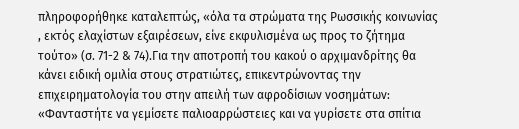πληροφορήθηκε καταλεπτώς, «όλα τα στρώματα της Ρωσσικής κοινωνίας , εκτός ελαχίστων εξαιρέσεων, είνε εκφυλισμένα ως προς το ζήτημα τούτο» (σ. 71-2 & 74).Για την αποτροπή του κακού ο αρχιμανδρίτης θα κάνει ειδική ομιλία στους στρατιώτες, επικεντρώνοντας την επιχειρηματολογία του στην απειλή των αφροδίσιων νοσημάτων: «Φανταστήτε να γεμίσετε παλιοαρρώστειες και να γυρίσετε στα σπίτια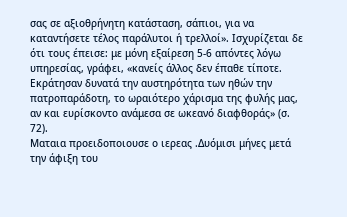σας σε αξιοθρήνητη κατάσταση, σάπιοι, για να καταντήσετε τέλος παράλυτοι ή τρελλοί». Ισχυρίζεται δε ότι τους έπεισε: με μόνη εξαίρεση 5-6 απόντες λόγω υπηρεσίας, γράφει, «κανείς άλλος δεν έπαθε τίποτε. Εκράτησαν δυνατά την αυστηρότητα των ηθών την πατροπαράδοτη, το ωραιότερο χάρισμα της φυλής μας, αν και ευρίσκοντο ανάμεσα σε ωκεανό διαφθοράς» (σ. 72).
Ματαια προειδοποιουσε ο ιερεας .Δυόμισι μήνες μετά την άφιξη του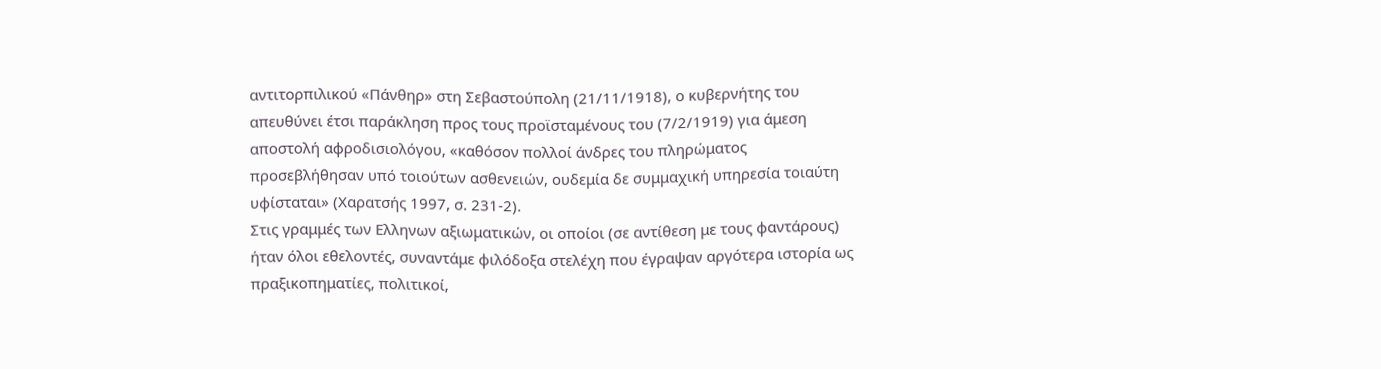αντιτορπιλικού «Πάνθηρ» στη Σεβαστούπολη (21/11/1918), ο κυβερνήτης του απευθύνει έτσι παράκληση προς τους προϊσταμένους του (7/2/1919) για άμεση αποστολή αφροδισιολόγου, «καθόσον πολλοί άνδρες του πληρώματος προσεβλήθησαν υπό τοιούτων ασθενειών, ουδεμία δε συμμαχική υπηρεσία τοιαύτη υφίσταται» (Χαρατσής 1997, σ. 231-2).
Στις γραμμές των Ελληνων αξιωματικών, οι οποίοι (σε αντίθεση με τους φαντάρους) ήταν όλοι εθελοντές, συναντάμε φιλόδοξα στελέχη που έγραψαν αργότερα ιστορία ως πραξικοπηματίες, πολιτικοί,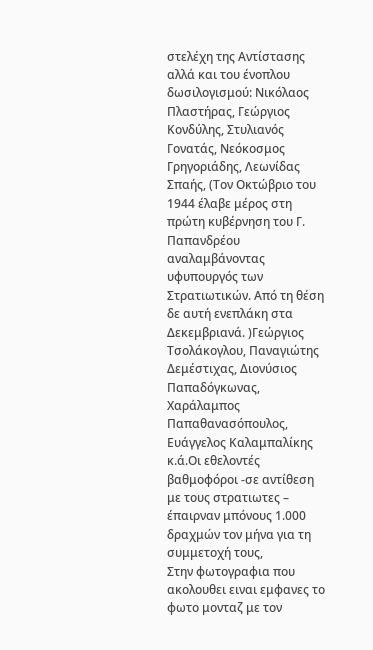στελέχη της Αντίστασης αλλά και του ένοπλου δωσιλογισμού: Νικόλαος Πλαστήρας, Γεώργιος Κονδύλης, Στυλιανός Γονατάς, Νεόκοσμος Γρηγοριάδης, Λεωνίδας Σπαής, (Τον Οκτώβριο του 1944 έλαβε μέρος στη πρώτη κυβέρνηση του Γ. Παπανδρέου αναλαμβάνοντας υφυπουργός των Στρατιωτικών. Από τη θέση δε αυτή ενεπλάκη στα Δεκεμβριανά. )Γεώργιος Τσολάκογλου, Παναγιώτης Δεμέστιχας, Διονύσιος Παπαδόγκωνας, Χαράλαμπος Παπαθανασόπουλος, Ευάγγελος Καλαμπαλίκης κ.ά.Οι εθελοντές βαθμοφόροι -σε αντίθεση με τους στρατιωτες – έπαιρναν μπόνους 1.000 δραχμών τον μήνα για τη συμμετοχή τους,
Στην φωτογραφια που ακολουθει ειναι εμφανες το φωτο μονταζ με τον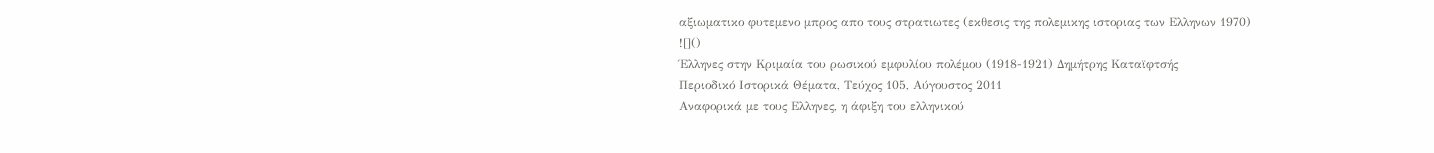αξιωματικο φυτεμενο μπρος απο τους στρατιωτες (εκθεσις της πολεμικης ιστοριας των Ελληνων 1970)
![]()
Έλληνες στην Κριμαία του ρωσικού εμφυλίου πολέμου (1918-1921) Δημήτρης Καταϊφτσής
Περιοδικό Ιστορικά Θέματα, Τεύχος 105, Αύγουστος 2011
Αναφορικά με τους Ελληνες, η άφιξη του ελληνικού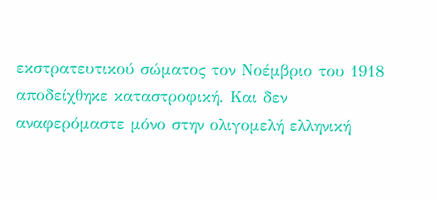εκστρατευτικού σώματος τον Νοέμβριο του 1918 αποδείχθηκε καταστροφική. Και δεν αναφερόμαστε μόνο στην ολιγομελή ελληνική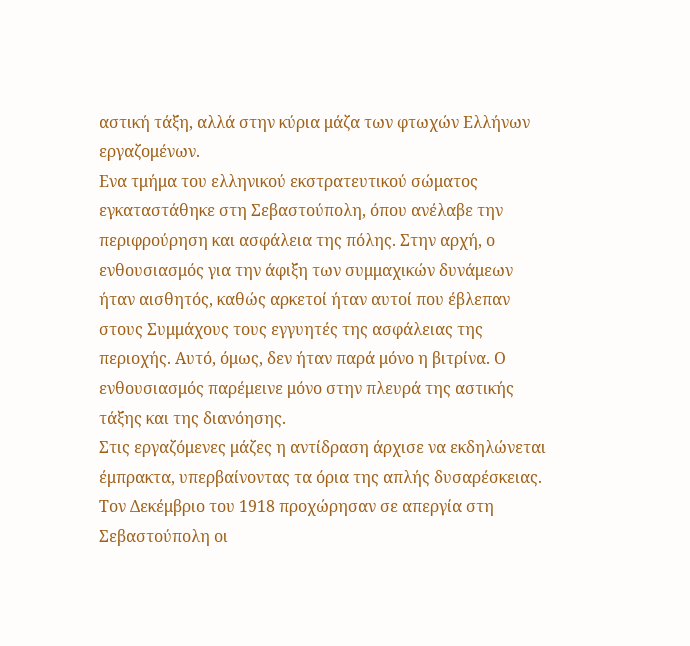αστική τάξη, αλλά στην κύρια μάζα των φτωχών Ελλήνων εργαζομένων.
Ενα τμήμα του ελληνικού εκστρατευτικού σώματος εγκαταστάθηκε στη Σεβαστούπολη, όπου ανέλαβε την περιφρούρηση και ασφάλεια της πόλης. Στην αρχή, ο ενθουσιασμός για την άφιξη των συμμαχικών δυνάμεων ήταν αισθητός, καθώς αρκετοί ήταν αυτοί που έβλεπαν στους Συμμάχους τους εγγυητές της ασφάλειας της περιοχής. Αυτό, όμως, δεν ήταν παρά μόνο η βιτρίνα. Ο
ενθουσιασμός παρέμεινε μόνο στην πλευρά της αστικής τάξης και της διανόησης.
Στις εργαζόμενες μάζες η αντίδραση άρχισε να εκδηλώνεται έμπρακτα, υπερβαίνοντας τα όρια της απλής δυσαρέσκειας. Τον Δεκέμβριο του 1918 προχώρησαν σε απεργία στη Σεβαστούπολη οι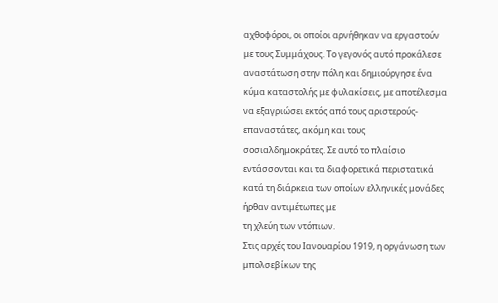αχθοφόροι, οι οποίοι αρνήθηκαν να εργαστούν με τους Συμμάχους. Το γεγονός αυτό προκάλεσε αναστάτωση στην πόλη και δημιούργησε ένα κύμα καταστολής με φυλακίσεις, με αποτέλεσμα να εξαγριώσει εκτός από τους αριστερούς-επαναστάτες, ακόμη και τους σοσιαλδημοκράτες. Σε αυτό το πλαίσιο εντάσσονται και τα διαφορετικά περιστατικά κατά τη διάρκεια των οποίων ελληνικές μονάδες ήρθαν αντιμέτωπες με
τη χλεύη των ντόπιων.
Στις αρχές του Ιανουαρίου 1919, η οργάνωση των μπολσεβίκων της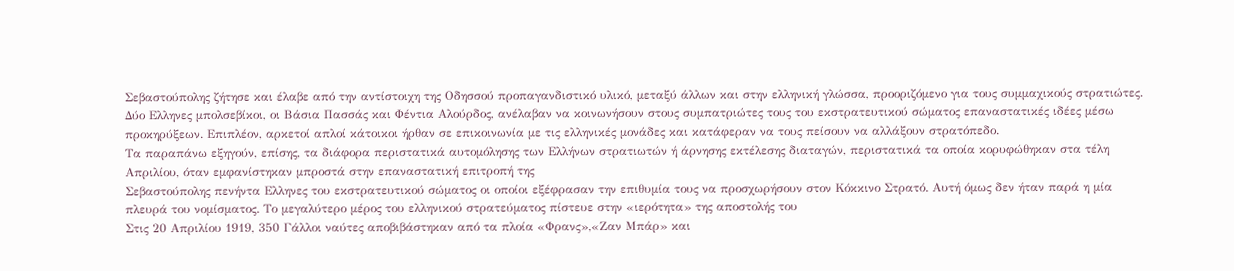Σεβαστούπολης ζήτησε και έλαβε από την αντίστοιχη της Οδησσού προπαγανδιστικό υλικό, μεταξύ άλλων και στην ελληνική γλώσσα, προοριζόμενο για τους συμμαχικούς στρατιώτες.
Δύο Ελληνες μπολσεβίκοι, οι Βάσια Πασσάς και Φέντια Αλούρδος, ανέλαβαν να κοινωνήσουν στους συμπατριώτες τους του εκστρατευτικού σώματος επαναστατικές ιδέες μέσω προκηρύξεων. Επιπλέον, αρκετοί απλοί κάτοικοι ήρθαν σε επικοινωνία με τις ελληνικές μονάδες και κατάφεραν να τους πείσουν να αλλάξουν στρατόπεδο.
Τα παραπάνω εξηγούν, επίσης, τα διάφορα περιστατικά αυτομόλησης των Ελλήνων στρατιωτών ή άρνησης εκτέλεσης διαταγών, περιστατικά τα οποία κορυφώθηκαν στα τέλη Απριλίου, όταν εμφανίστηκαν μπροστά στην επαναστατική επιτροπή της
Σεβαστούπολης πενήντα Ελληνες του εκστρατευτικού σώματος οι οποίοι εξέφρασαν την επιθυμία τους να προσχωρήσουν στον Κόκκινο Στρατό. Αυτή όμως δεν ήταν παρά η μία πλευρά του νομίσματος. Το μεγαλύτερο μέρος του ελληνικού στρατεύματος πίστευε στην «ιερότητα» της αποστολής του
Στις 20 Απριλίου 1919, 350 Γάλλοι ναύτες αποβιβάστηκαν από τα πλοία «Φρανς»,«Ζαν Μπάρ» και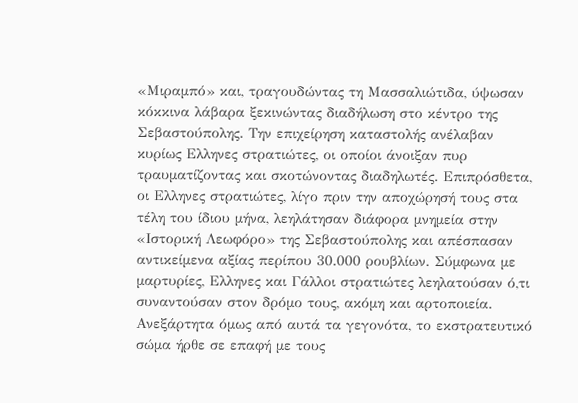«Μιραμπό» και, τραγουδώντας τη Μασσαλιώτιδα, ύψωσαν κόκκινα λάβαρα ξεκινώντας διαδήλωση στο κέντρο της Σεβαστούπολης. Την επιχείρηση καταστολής ανέλαβαν κυρίως Ελληνες στρατιώτες, οι οποίοι άνοιξαν πυρ τραυματίζοντας και σκοτώνοντας διαδηλωτές. Επιπρόσθετα, οι Ελληνες στρατιώτες, λίγο πριν την αποχώρησή τους στα τέλη του ίδιου μήνα, λεηλάτησαν διάφορα μνημεία στην «Ιστορική Λεωφόρο» της Σεβαστούπολης και απέσπασαν αντικείμενα αξίας περίπου 30.000 ρουβλίων. Σύμφωνα με μαρτυρίες, Ελληνες και Γάλλοι στρατιώτες λεηλατούσαν ό,τι συναντούσαν στον δρόμο τους, ακόμη και αρτοποιεία.
Ανεξάρτητα όμως από αυτά τα γεγονότα, το εκστρατευτικό σώμα ήρθε σε επαφή με τους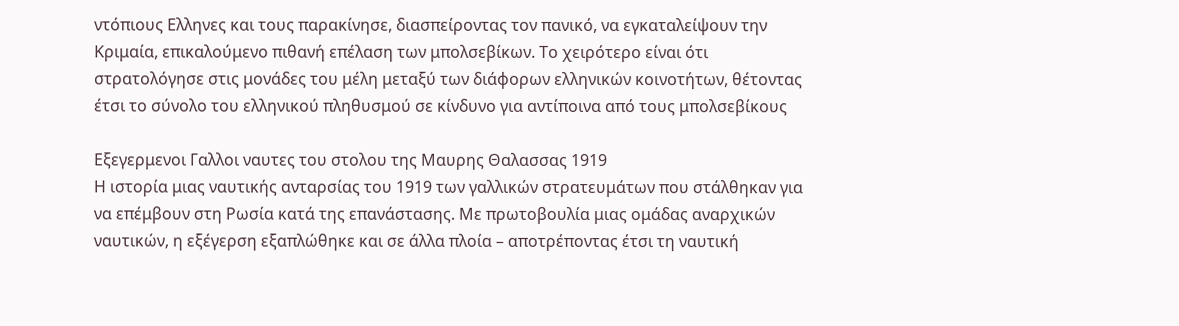ντόπιους Ελληνες και τους παρακίνησε, διασπείροντας τον πανικό, να εγκαταλείψουν την Κριμαία, επικαλούμενο πιθανή επέλαση των μπολσεβίκων. Το χειρότερο είναι ότι στρατολόγησε στις μονάδες του μέλη μεταξύ των διάφορων ελληνικών κοινοτήτων, θέτοντας έτσι το σύνολο του ελληνικού πληθυσμού σε κίνδυνο για αντίποινα από τους μπολσεβίκους

Εξεγερμενοι Γαλλοι ναυτες του στολου της Μαυρης Θαλασσας 1919
Η ιστορία μιας ναυτικής ανταρσίας του 1919 των γαλλικών στρατευμάτων που στάλθηκαν για να επέμβουν στη Ρωσία κατά της επανάστασης. Με πρωτοβουλία μιας ομάδας αναρχικών ναυτικών, η εξέγερση εξαπλώθηκε και σε άλλα πλοία – αποτρέποντας έτσι τη ναυτική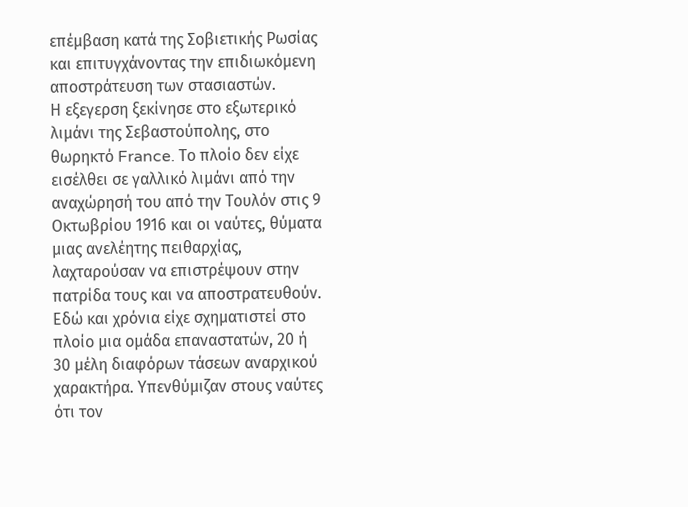επέμβαση κατά της Σοβιετικής Ρωσίας και επιτυγχάνοντας την επιδιωκόμενη αποστράτευση των στασιαστών.
Η εξεγερση ξεκίνησε στο εξωτερικό λιμάνι της Σεβαστούπολης, στο θωρηκτό France. Το πλοίο δεν είχε εισέλθει σε γαλλικό λιμάνι από την αναχώρησή του από την Τουλόν στις 9 Οκτωβρίου 1916 και οι ναύτες, θύματα μιας ανελέητης πειθαρχίας, λαχταρούσαν να επιστρέψουν στην πατρίδα τους και να αποστρατευθούν.
Εδώ και χρόνια είχε σχηματιστεί στο πλοίο μια ομάδα επαναστατών, 20 ή 30 μέλη διαφόρων τάσεων αναρχικού χαρακτήρα. Υπενθύμιζαν στους ναύτες ότι τον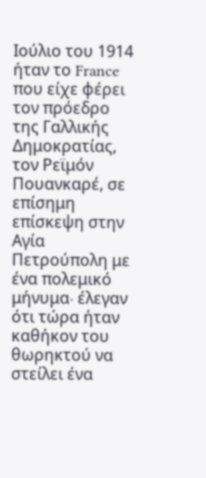Ιούλιο του 1914 ήταν το France που είχε φέρει τον πρόεδρο της Γαλλικής Δημοκρατίας, τον Ρεϊμόν Πουανκαρέ, σε επίσημη επίσκεψη στην Αγία Πετρούπολη με ένα πολεμικό μήνυμα∙ έλεγαν ότι τώρα ήταν καθήκον του θωρηκτού να στείλει ένα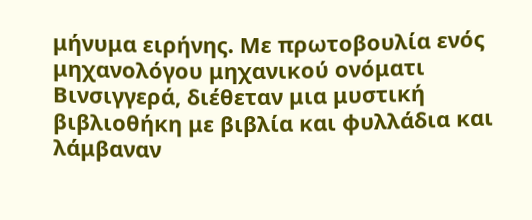μήνυμα ειρήνης. Με πρωτοβουλία ενός μηχανολόγου μηχανικού ονόματι Βινσιγγερά, διέθεταν μια μυστική βιβλιοθήκη με βιβλία και φυλλάδια και λάμβαναν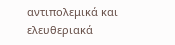αντιπολεμικά και ελευθεριακά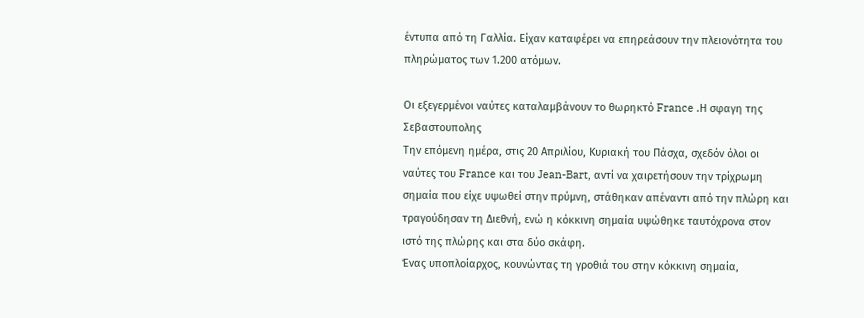έντυπα από τη Γαλλία. Είχαν καταφέρει να επηρεάσουν την πλειονότητα του πληρώματος των 1.200 ατόμων.

Οι εξεγερμένοι ναύτες καταλαμβάνουν το θωρηκτό France .Η σφαγη της Σεβαστουπολης
Την επόμενη ημέρα, στις 20 Απριλίου, Κυριακή του Πάσχα, σχεδόν όλοι οι ναύτες του France και του Jean-Bart, αντί να χαιρετήσουν την τρίχρωμη σημαία που είχε υψωθεί στην πρύμνη, στάθηκαν απέναντι από την πλώρη και τραγούδησαν τη Διεθνή, ενώ η κόκκινη σημαία υψώθηκε ταυτόχρονα στον ιστό της πλώρης και στα δύο σκάφη.
Ένας υποπλοίαρχος, κουνώντας τη γροθιά του στην κόκκινη σημαία,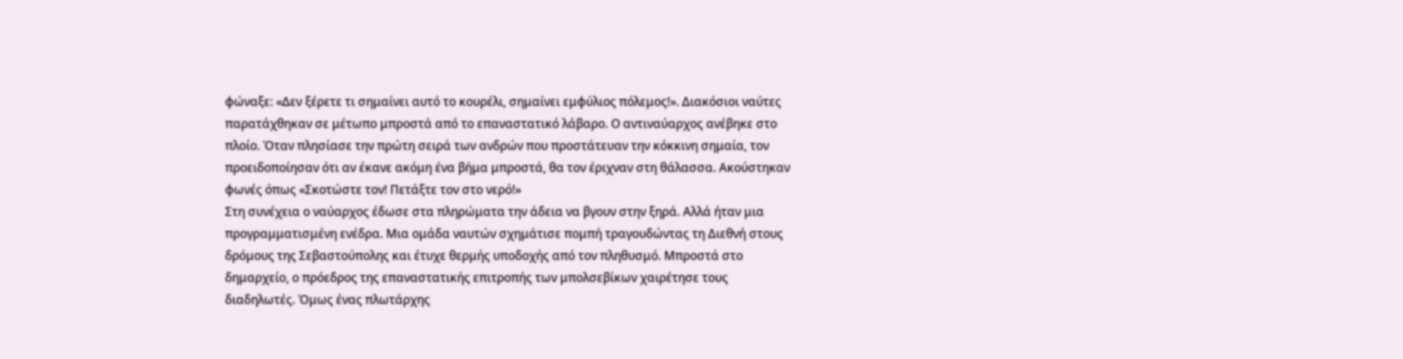φώναξε: «Δεν ξέρετε τι σημαίνει αυτό το κουρέλι, σημαίνει εμφύλιος πόλεμος!». Διακόσιοι ναύτες παρατάχθηκαν σε μέτωπο μπροστά από το επαναστατικό λάβαρο. Ο αντιναύαρχος ανέβηκε στο πλοίο. Όταν πλησίασε την πρώτη σειρά των ανδρών που προστάτευαν την κόκκινη σημαία, τον προειδοποίησαν ότι αν έκανε ακόμη ένα βήμα μπροστά, θα τον έριχναν στη θάλασσα. Ακούστηκαν φωνές όπως «Σκοτώστε τον! Πετάξτε τον στο νερό!»
Στη συνέχεια ο ναύαρχος έδωσε στα πληρώματα την άδεια να βγουν στην ξηρά. Αλλά ήταν μια προγραμματισμένη ενέδρα. Μια ομάδα ναυτών σχημάτισε πομπή τραγουδώντας τη Διεθνή στους δρόμους της Σεβαστούπολης και έτυχε θερμής υποδοχής από τον πληθυσμό. Μπροστά στο δημαρχείο, ο πρόεδρος της επαναστατικής επιτροπής των μπολσεβίκων χαιρέτησε τους διαδηλωτές. Όμως ένας πλωτάρχης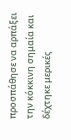προσπάθησε να αρπάξει την κόκκινη σημαία και δέχτηκε μερικές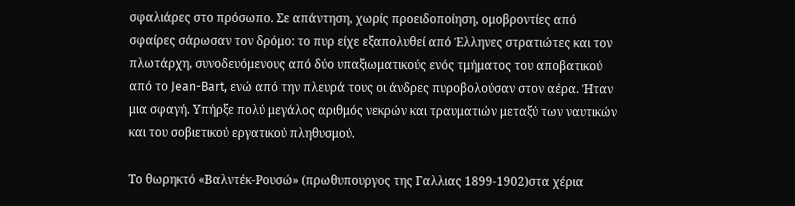σφαλιάρες στο πρόσωπο. Σε απάντηση, χωρίς προειδοποίηση, ομοβροντίες από σφαίρες σάρωσαν τον δρόμο: το πυρ είχε εξαπολυθεί από Έλληνες στρατιώτες και τον πλωτάρχη, συνοδευόμενους από δύο υπαξιωματικούς ενός τμήματος του αποβατικού από το Jean-Bart, ενώ από την πλευρά τους οι άνδρες πυροβολούσαν στον αέρα. Ήταν μια σφαγή. Υπήρξε πολύ μεγάλος αριθμός νεκρών και τραυματιών μεταξύ των ναυτικών και του σοβιετικού εργατικού πληθυσμού.

Το θωρηκτό «Βαλντέκ-Ρουσώ» (πρωθυπουργος της Γαλλιας 1899-1902)στα χέρια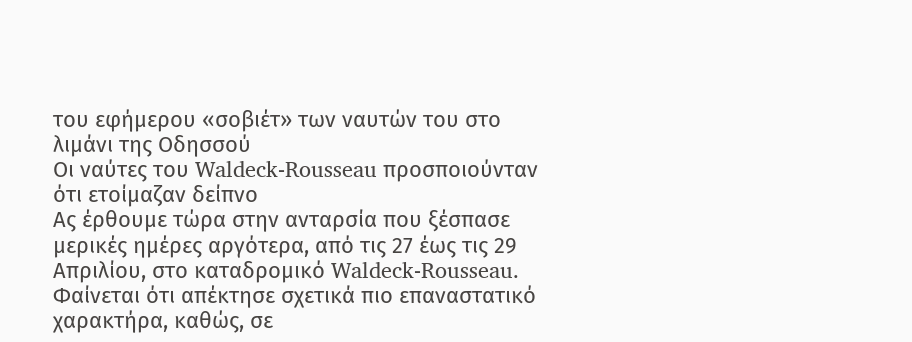του εφήμερου «σοβιέτ» των ναυτών του στο λιμάνι της Οδησσού
Οι ναύτες του Waldeck-Rousseau προσποιούνταν ότι ετοίμαζαν δείπνο
Ας έρθουμε τώρα στην ανταρσία που ξέσπασε μερικές ημέρες αργότερα, από τις 27 έως τις 29 Απριλίου, στο καταδρομικό Waldeck-Rousseau. Φαίνεται ότι απέκτησε σχετικά πιο επαναστατικό χαρακτήρα, καθώς, σε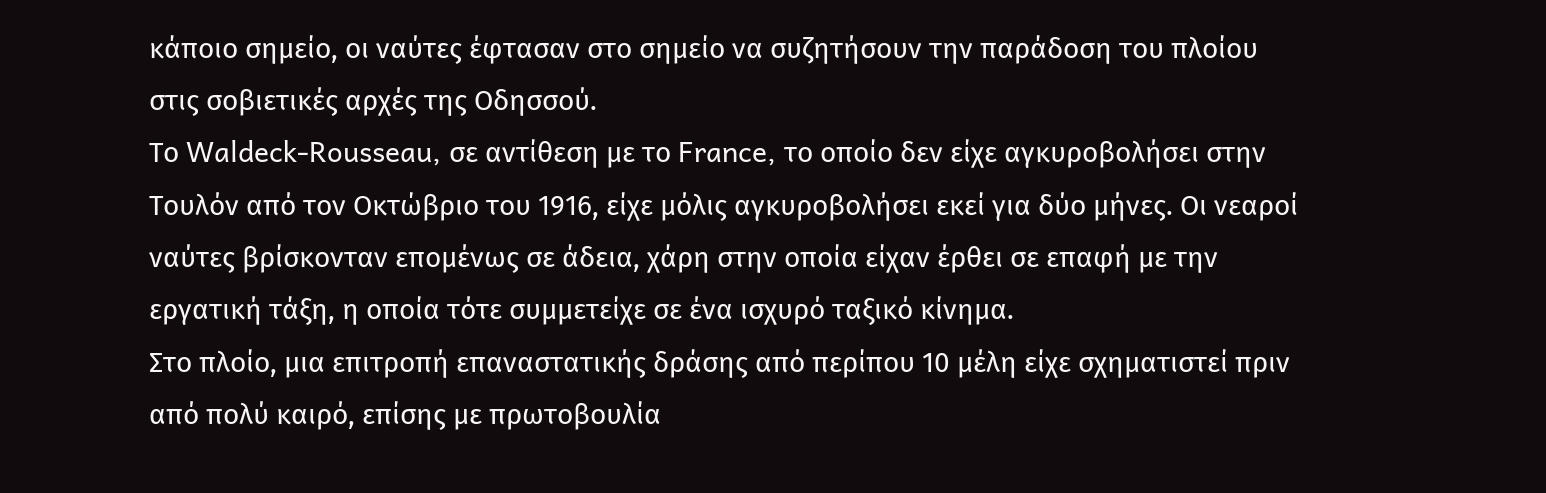κάποιο σημείο, οι ναύτες έφτασαν στο σημείο να συζητήσουν την παράδοση του πλοίου στις σοβιετικές αρχές της Οδησσού.
Το Waldeck-Rousseau, σε αντίθεση με το France, το οποίο δεν είχε αγκυροβολήσει στην Τουλόν από τον Οκτώβριο του 1916, είχε μόλις αγκυροβολήσει εκεί για δύο μήνες. Οι νεαροί ναύτες βρίσκονταν επομένως σε άδεια, χάρη στην οποία είχαν έρθει σε επαφή με την εργατική τάξη, η οποία τότε συμμετείχε σε ένα ισχυρό ταξικό κίνημα.
Στο πλοίο, μια επιτροπή επαναστατικής δράσης από περίπου 10 μέλη είχε σχηματιστεί πριν από πολύ καιρό, επίσης με πρωτοβουλία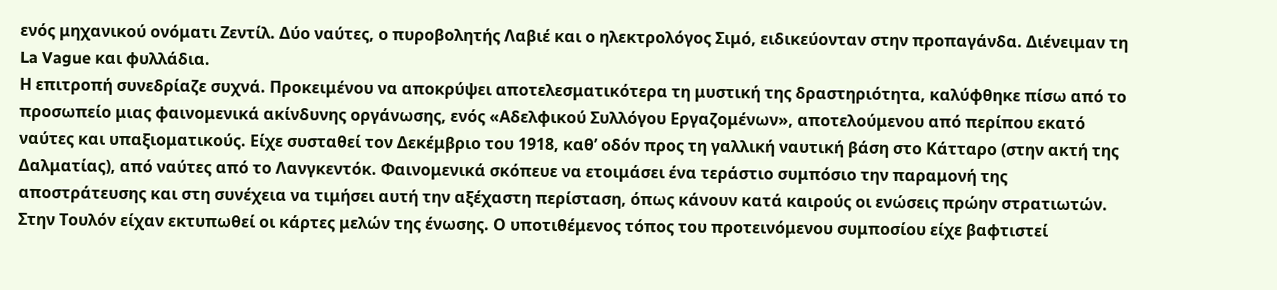ενός μηχανικού ονόματι Ζεντίλ. Δύο ναύτες, ο πυροβολητής Λαβιέ και ο ηλεκτρολόγος Σιμό, ειδικεύονταν στην προπαγάνδα. Διένειμαν τη La Vague και φυλλάδια.
Η επιτροπή συνεδρίαζε συχνά. Προκειμένου να αποκρύψει αποτελεσματικότερα τη μυστική της δραστηριότητα, καλύφθηκε πίσω από το προσωπείο μιας φαινομενικά ακίνδυνης οργάνωσης, ενός «Αδελφικού Συλλόγου Εργαζομένων», αποτελούμενου από περίπου εκατό ναύτες και υπαξιοματικούς. Είχε συσταθεί τον Δεκέμβριο του 1918, καθ’ οδόν προς τη γαλλική ναυτική βάση στο Κάτταρο (στην ακτή της Δαλματίας), από ναύτες από το Λανγκεντόκ. Φαινομενικά σκόπευε να ετοιμάσει ένα τεράστιο συμπόσιο την παραμονή της αποστράτευσης και στη συνέχεια να τιμήσει αυτή την αξέχαστη περίσταση, όπως κάνουν κατά καιρούς οι ενώσεις πρώην στρατιωτών.
Στην Τουλόν είχαν εκτυπωθεί οι κάρτες μελών της ένωσης. Ο υποτιθέμενος τόπος του προτεινόμενου συμποσίου είχε βαφτιστεί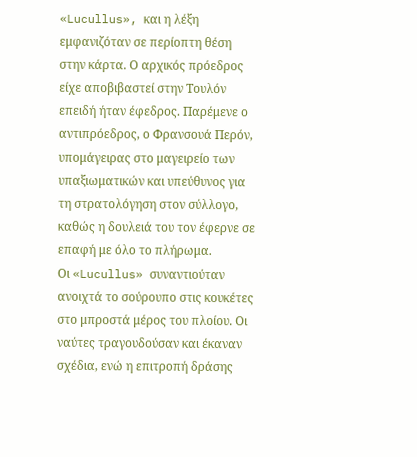«Lucullus», και η λέξη εμφανιζόταν σε περίοπτη θέση στην κάρτα. Ο αρχικός πρόεδρος είχε αποβιβαστεί στην Τουλόν επειδή ήταν έφεδρος. Παρέμενε ο αντιπρόεδρος, ο Φρανσουά Περόν, υπομάγειρας στο μαγειρείο των υπαξιωματικών και υπεύθυνος για τη στρατολόγηση στον σύλλογο, καθώς η δουλειά του τον έφερνε σε επαφή με όλο το πλήρωμα.
Οι «Lucullus» συναντιούταν ανοιχτά το σούρουπο στις κουκέτες στο μπροστά μέρος του πλοίου. Οι ναύτες τραγουδούσαν και έκαναν σχέδια, ενώ η επιτροπή δράσης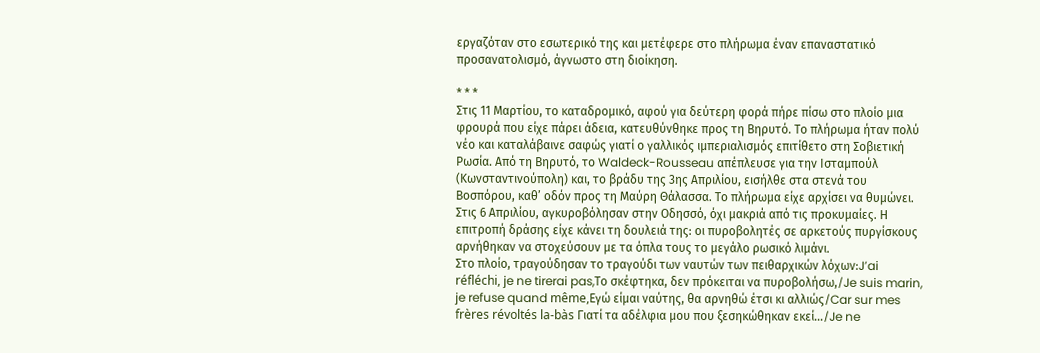εργαζόταν στο εσωτερικό της και μετέφερε στο πλήρωμα έναν επαναστατικό προσανατολισμό, άγνωστο στη διοίκηση.

* * *
Στις 11 Μαρτίου, το καταδρομικό, αφού για δεύτερη φορά πήρε πίσω στο πλοίο μια φρουρά που είχε πάρει άδεια, κατευθύνθηκε προς τη Βηρυτό. Το πλήρωμα ήταν πολύ νέο και καταλάβαινε σαφώς γιατί ο γαλλικός ιμπεριαλισμός επιτίθετο στη Σοβιετική Ρωσία. Από τη Βηρυτό, το Waldeck-Rousseau απέπλευσε για την Ισταμπούλ (Κωνσταντινούπολη) και, το βράδυ της 3ης Απριλίου, εισήλθε στα στενά του Βοσπόρου, καθ’ οδόν προς τη Μαύρη Θάλασσα. Το πλήρωμα είχε αρχίσει να θυμώνει. Στις 6 Απριλίου, αγκυροβόλησαν στην Οδησσό, όχι μακριά από τις προκυμαίες. Η επιτροπή δράσης είχε κάνει τη δουλειά της: οι πυροβολητές σε αρκετούς πυργίσκους αρνήθηκαν να στοχεύσουν με τα όπλα τους το μεγάλο ρωσικό λιμάνι.
Στο πλοίο, τραγούδησαν το τραγούδι των ναυτών των πειθαρχικών λόχων:J’ai réfléchi, je ne tirerai pas,Το σκέφτηκα, δεν πρόκειται να πυροβολήσω,/Je suis marin, je refuse quand même,Εγώ είμαι ναύτης, θα αρνηθώ έτσι κι αλλιώς/Car sur mes frères révoltés la-bàs Γιατί τα αδέλφια μου που ξεσηκώθηκαν εκεί…/Je ne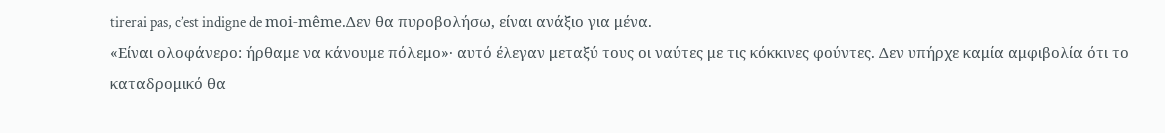tirerai pas, c’est indigne de moi-même.Δεν θα πυροβολήσω, είναι ανάξιο για μένα.
«Είναι ολοφάνερο: ήρθαμε να κάνουμε πόλεμο»· αυτό έλεγαν μεταξύ τους οι ναύτες με τις κόκκινες φούντες. Δεν υπήρχε καμία αμφιβολία ότι το καταδρομικό θα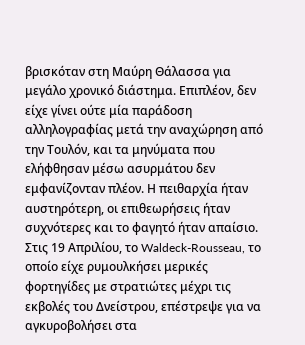βρισκόταν στη Μαύρη Θάλασσα για μεγάλο χρονικό διάστημα. Επιπλέον, δεν είχε γίνει ούτε μία παράδοση αλληλογραφίας μετά την αναχώρηση από την Τουλόν, και τα μηνύματα που ελήφθησαν μέσω ασυρμάτου δεν εμφανίζονταν πλέον. Η πειθαρχία ήταν αυστηρότερη, οι επιθεωρήσεις ήταν συχνότερες και το φαγητό ήταν απαίσιο.
Στις 19 Απριλίου, το Waldeck-Rousseau, το οποίο είχε ρυμουλκήσει μερικές φορτηγίδες με στρατιώτες μέχρι τις εκβολές του Δνείστρου, επέστρεψε για να αγκυροβολήσει στα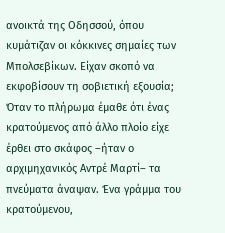ανοικτά της Οδησσού, όπου κυμάτιζαν οι κόκκινες σημαίες των Μπολσεβίκων. Είχαν σκοπό να εκφοβίσουν τη σοβιετική εξουσία;
Όταν το πλήρωμα έμαθε ότι ένας κρατούμενος από άλλο πλοίο είχε έρθει στο σκάφος –ήταν ο αρχιμηχανικός Αντρέ Μαρτί– τα πνεύματα άναψαν. Ένα γράμμα του κρατούμενου,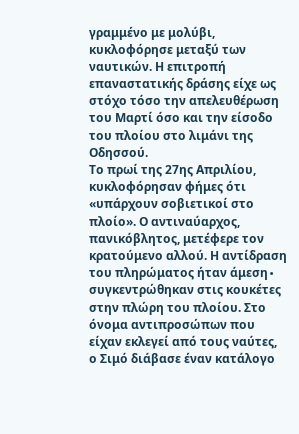γραμμένο με μολύβι, κυκλοφόρησε μεταξύ των ναυτικών. Η επιτροπή επαναστατικής δράσης είχε ως στόχο τόσο την απελευθέρωση του Μαρτί όσο και την είσοδο του πλοίου στο λιμάνι της Οδησσού.
Το πρωί της 27ης Απριλίου, κυκλοφόρησαν φήμες ότι «υπάρχουν σοβιετικοί στο πλοίο». Ο αντιναύαρχος, πανικόβλητος, μετέφερε τον κρατούμενο αλλού. Η αντίδραση του πληρώματος ήταν άμεση∙ συγκεντρώθηκαν στις κουκέτες στην πλώρη του πλοίου. Στο όνομα αντιπροσώπων που είχαν εκλεγεί από τους ναύτες, ο Σιμό διάβασε έναν κατάλογο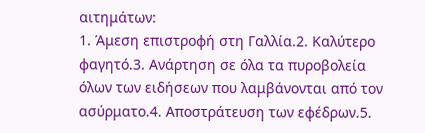αιτημάτων:
1. Άμεση επιστροφή στη Γαλλία.2. Καλύτερο φαγητό.3. Ανάρτηση σε όλα τα πυροβολεία όλων των ειδήσεων που λαμβάνονται από τον ασύρματο.4. Αποστράτευση των εφέδρων.5.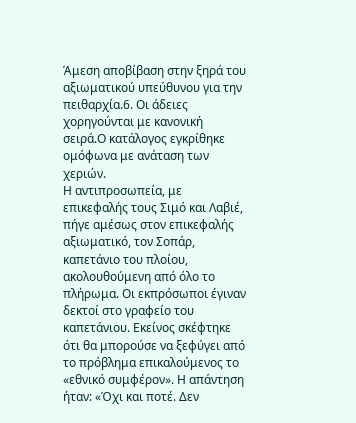Άμεση αποβίβαση στην ξηρά του αξιωματικού υπεύθυνου για την πειθαρχία.6. Οι άδειες χορηγούνται με κανονική σειρά.Ο κατάλογος εγκρίθηκε ομόφωνα με ανάταση των χεριών.
Η αντιπροσωπεία, με επικεφαλής τους Σιμό και Λαβιέ, πήγε αμέσως στον επικεφαλής αξιωματικό, τον Σοπάρ, καπετάνιο του πλοίου, ακολουθούμενη από όλο το πλήρωμα. Οι εκπρόσωποι έγιναν δεκτοί στο γραφείο του καπετάνιου. Εκείνος σκέφτηκε ότι θα μπορούσε να ξεφύγει από το πρόβλημα επικαλούμενος το «εθνικό συμφέρον». Η απάντηση ήταν: «Όχι και ποτέ. Δεν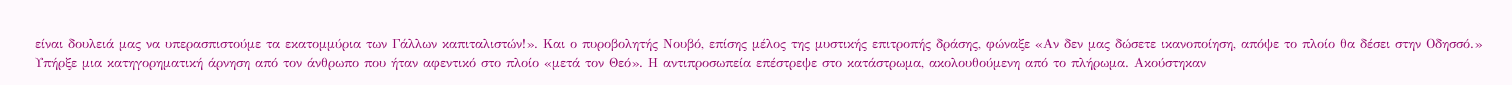είναι δουλειά μας να υπερασπιστούμε τα εκατομμύρια των Γάλλων καπιταλιστών!». Και ο πυροβολητής Νουβό, επίσης μέλος της μυστικής επιτροπής δράσης, φώναξε «Αν δεν μας δώσετε ικανοποίηση, απόψε το πλοίο θα δέσει στην Οδησσό.»
Υπήρξε μια κατηγορηματική άρνηση από τον άνθρωπο που ήταν αφεντικό στο πλοίο «μετά τον Θεό». Η αντιπροσωπεία επέστρεψε στο κατάστρωμα, ακολουθούμενη από το πλήρωμα. Ακούστηκαν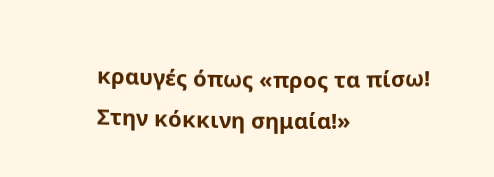κραυγές όπως «προς τα πίσω! Στην κόκκινη σημαία!»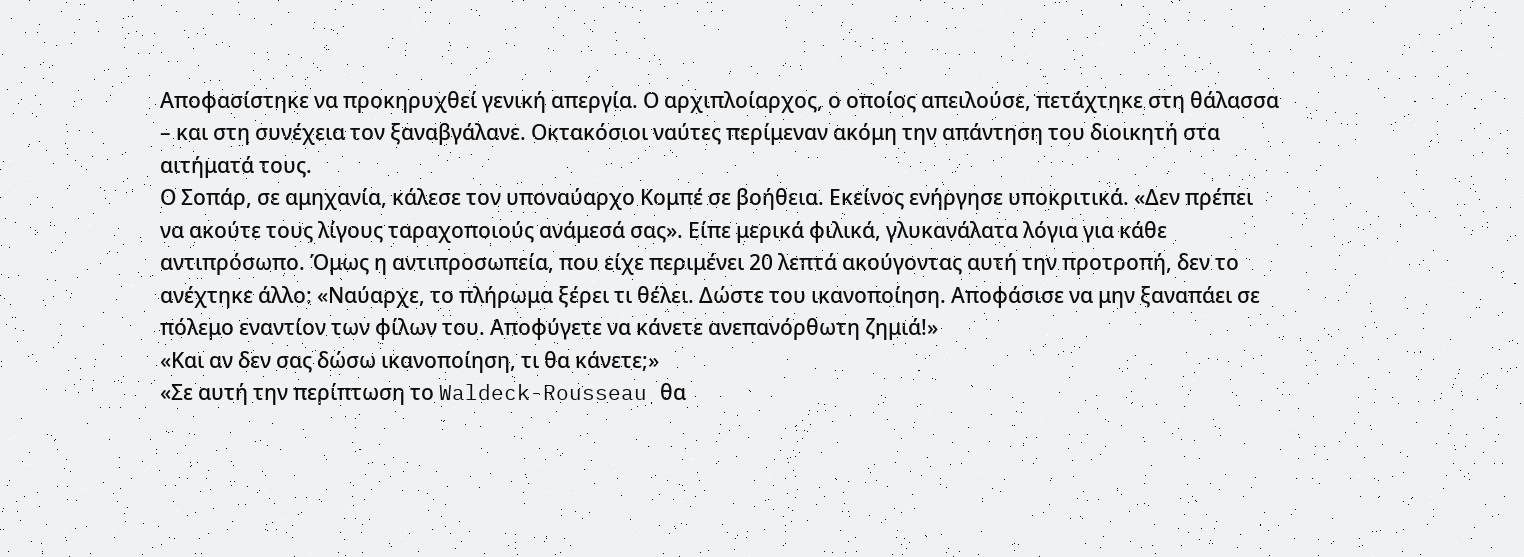Αποφασίστηκε να προκηρυχθεί γενική απεργία. Ο αρχιπλοίαρχος, ο οποίος απειλούσε, πετάχτηκε στη θάλασσα – και στη συνέχεια τον ξαναβγάλανε. Οκτακόσιοι ναύτες περίμεναν ακόμη την απάντηση του διοικητή στα αιτήματά τους.
Ο Σοπάρ, σε αμηχανία, κάλεσε τον υποναύαρχο Κομπέ σε βοήθεια. Εκείνος ενήργησε υποκριτικά. «Δεν πρέπει να ακούτε τους λίγους ταραχοποιούς ανάμεσά σας». Είπε μερικά φιλικά, γλυκανάλατα λόγια για κάθε αντιπρόσωπο. Όμως η αντιπροσωπεία, που είχε περιμένει 20 λεπτά ακούγοντας αυτή την προτροπή, δεν το ανέχτηκε άλλο: «Ναύαρχε, το πλήρωμα ξέρει τι θέλει. Δώστε του ικανοποίηση. Αποφάσισε να μην ξαναπάει σε πόλεμο εναντίον των φίλων του. Αποφύγετε να κάνετε ανεπανόρθωτη ζημιά!»
«Και αν δεν σας δώσω ικανοποίηση, τι θα κάνετε;»
«Σε αυτή την περίπτωση το Waldeck-Rousseau θα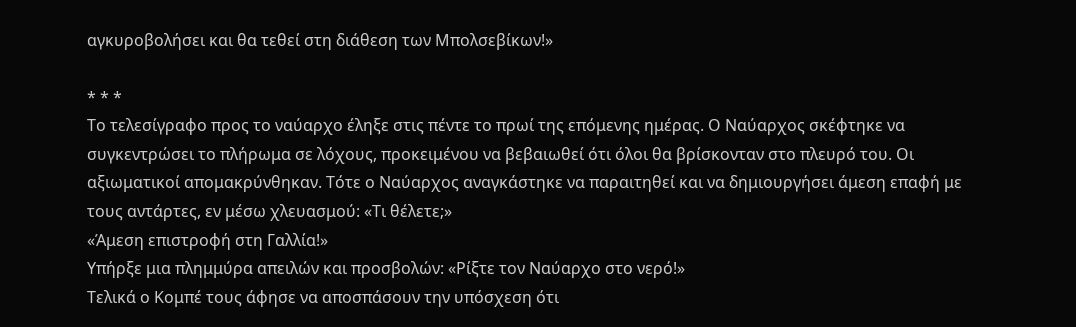αγκυροβολήσει και θα τεθεί στη διάθεση των Μπολσεβίκων!»

* * *
Το τελεσίγραφο προς το ναύαρχο έληξε στις πέντε το πρωί της επόμενης ημέρας. Ο Ναύαρχος σκέφτηκε να συγκεντρώσει το πλήρωμα σε λόχους, προκειμένου να βεβαιωθεί ότι όλοι θα βρίσκονταν στο πλευρό του. Οι αξιωματικοί απομακρύνθηκαν. Τότε ο Ναύαρχος αναγκάστηκε να παραιτηθεί και να δημιουργήσει άμεση επαφή με τους αντάρτες, εν μέσω χλευασμού: «Τι θέλετε;»
«Άμεση επιστροφή στη Γαλλία!»
Υπήρξε μια πλημμύρα απειλών και προσβολών: «Ρίξτε τον Ναύαρχο στο νερό!»
Τελικά ο Κομπέ τους άφησε να αποσπάσουν την υπόσχεση ότι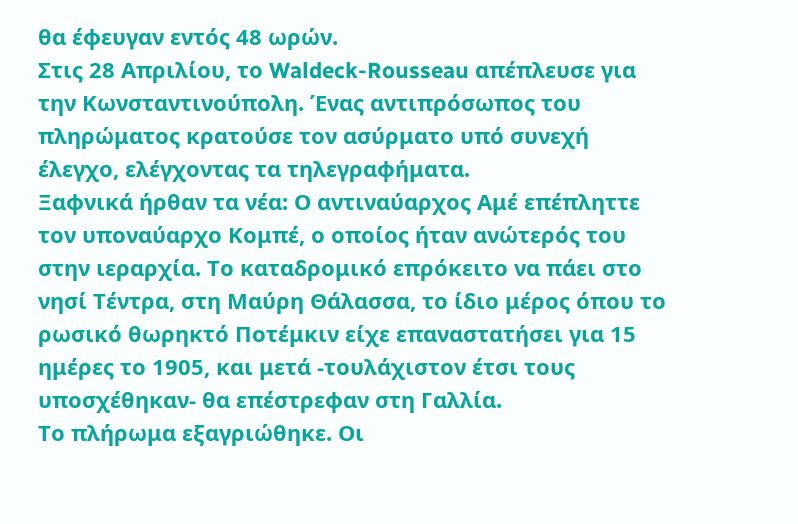θα έφευγαν εντός 48 ωρών.
Στις 28 Απριλίου, το Waldeck-Rousseau απέπλευσε για την Κωνσταντινούπολη. Ένας αντιπρόσωπος του πληρώματος κρατούσε τον ασύρματο υπό συνεχή έλεγχο, ελέγχοντας τα τηλεγραφήματα.
Ξαφνικά ήρθαν τα νέα: Ο αντιναύαρχος Αμέ επέπληττε τον υποναύαρχο Κομπέ, ο οποίος ήταν ανώτερός του στην ιεραρχία. Το καταδρομικό επρόκειτο να πάει στο νησί Τέντρα, στη Μαύρη Θάλασσα, το ίδιο μέρος όπου το ρωσικό θωρηκτό Ποτέμκιν είχε επαναστατήσει για 15 ημέρες το 1905, και μετά -τουλάχιστον έτσι τους υποσχέθηκαν- θα επέστρεφαν στη Γαλλία.
Το πλήρωμα εξαγριώθηκε. Οι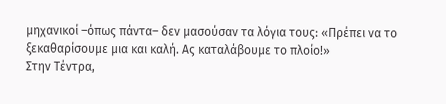μηχανικοί –όπως πάντα– δεν μασούσαν τα λόγια τους: «Πρέπει να το ξεκαθαρίσουμε μια και καλή. Ας καταλάβουμε το πλοίο!»
Στην Τέντρα,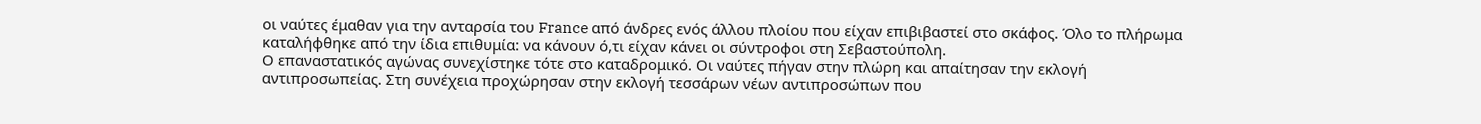οι ναύτες έμαθαν για την ανταρσία του France από άνδρες ενός άλλου πλοίου που είχαν επιβιβαστεί στο σκάφος. Όλο το πλήρωμα καταλήφθηκε από την ίδια επιθυμία: να κάνουν ό,τι είχαν κάνει οι σύντροφοι στη Σεβαστούπολη.
Ο επαναστατικός αγώνας συνεχίστηκε τότε στο καταδρομικό. Οι ναύτες πήγαν στην πλώρη και απαίτησαν την εκλογή αντιπροσωπείας. Στη συνέχεια προχώρησαν στην εκλογή τεσσάρων νέων αντιπροσώπων που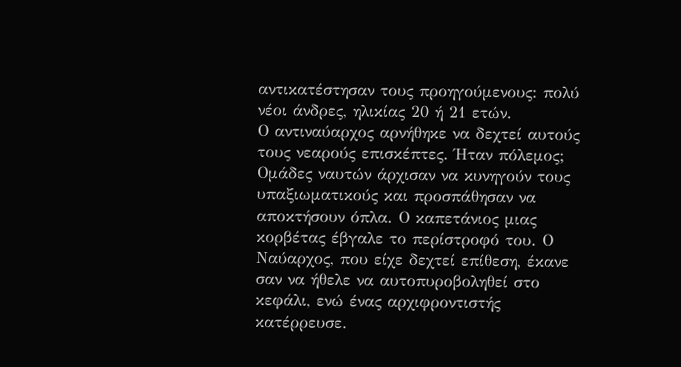αντικατέστησαν τους προηγούμενους: πολύ νέοι άνδρες, ηλικίας 20 ή 21 ετών.
Ο αντιναύαρχος αρνήθηκε να δεχτεί αυτούς τους νεαρούς επισκέπτες. Ήταν πόλεμος; Ομάδες ναυτών άρχισαν να κυνηγούν τους υπαξιωματικούς και προσπάθησαν να αποκτήσουν όπλα. Ο καπετάνιος μιας κορβέτας έβγαλε το περίστροφό του. Ο Ναύαρχος, που είχε δεχτεί επίθεση, έκανε σαν να ήθελε να αυτοπυροβοληθεί στο κεφάλι, ενώ ένας αρχιφροντιστής κατέρρευσε.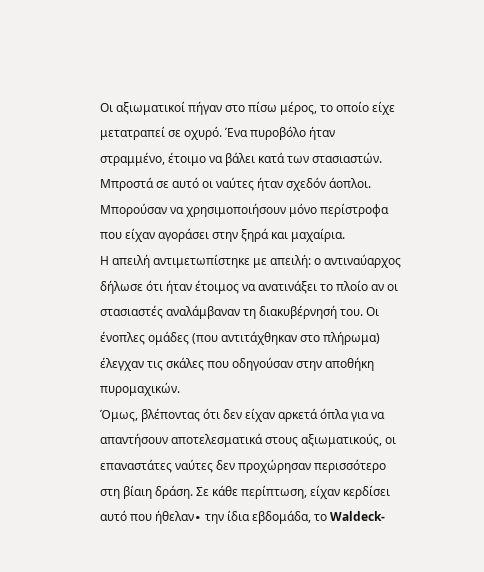Οι αξιωματικοί πήγαν στο πίσω μέρος, το οποίο είχε μετατραπεί σε οχυρό. Ένα πυροβόλο ήταν στραμμένο, έτοιμο να βάλει κατά των στασιαστών. Μπροστά σε αυτό οι ναύτες ήταν σχεδόν άοπλοι. Μπορούσαν να χρησιμοποιήσουν μόνο περίστροφα που είχαν αγοράσει στην ξηρά και μαχαίρια.
Η απειλή αντιμετωπίστηκε με απειλή: ο αντιναύαρχος δήλωσε ότι ήταν έτοιμος να ανατινάξει το πλοίο αν οι στασιαστές αναλάμβαναν τη διακυβέρνησή του. Οι ένοπλες ομάδες (που αντιτάχθηκαν στο πλήρωμα) έλεγχαν τις σκάλες που οδηγούσαν στην αποθήκη πυρομαχικών.
Όμως, βλέποντας ότι δεν είχαν αρκετά όπλα για να απαντήσουν αποτελεσματικά στους αξιωματικούς, οι επαναστάτες ναύτες δεν προχώρησαν περισσότερο στη βίαιη δράση. Σε κάθε περίπτωση, είχαν κερδίσει αυτό που ήθελαν∙ την ίδια εβδομάδα, το Waldeck-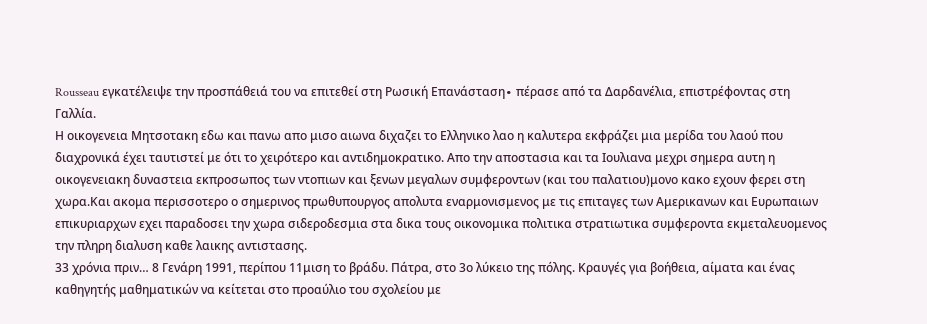Rousseau εγκατέλειψε την προσπάθειά του να επιτεθεί στη Ρωσική Επανάσταση∙ πέρασε από τα Δαρδανέλια, επιστρέφοντας στη Γαλλία.
Η οικογενεια Μητσοτακη εδω και πανω απο μισο αιωνα διχαζει το Ελληνικο λαο η καλυτερα εκφράζει μια μερίδα του λαού που διαχρονικά έχει ταυτιστεί με ότι το χειρότερο και αντιδημοκρατικο. Απο την αποστασια και τα Ιουλιανα μεχρι σημερα αυτη η οικογενειακη δυναστεια εκπροσωπος των ντοπιων και ξενων μεγαλων συμφεροντων (και του παλατιου)μονο κακο εχουν φερει στη χωρα.Και ακομα περισσοτερο ο σημερινος πρωθυπουργος απολυτα εναρμονισμενος με τις επιταγες των Αμερικανων και Ευρωπαιων επικυριαρχων εχει παραδοσει την χωρα σιδεροδεσμια στα δικα τους οικονομικα πολιτικα στρατιωτικα συμφεροντα εκμεταλευομενος την πληρη διαλυση καθε λαικης αντιστασης.
33 χρόνια πριν… 8 Γενάρη 1991, περίπου 11μιση το βράδυ. Πάτρα, στο 3ο λύκειο της πόλης. Κραυγές για βοήθεια, αίματα και ένας καθηγητής μαθηματικών να κείτεται στο προαύλιο του σχολείου με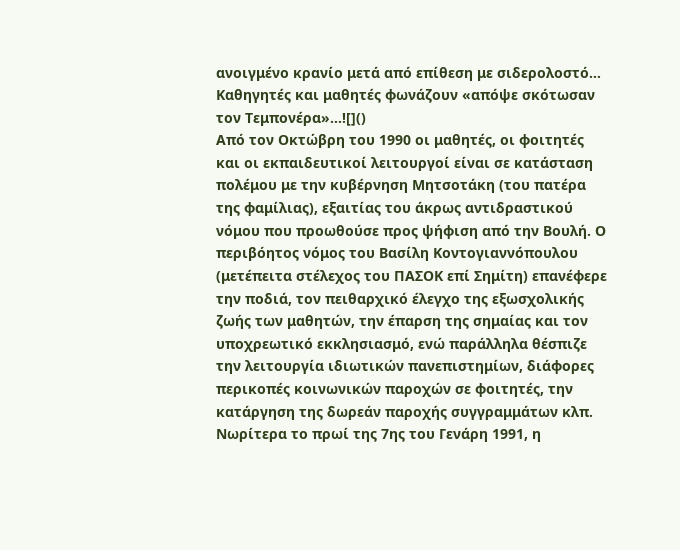ανοιγμένο κρανίο μετά από επίθεση με σιδερολοστό… Καθηγητές και μαθητές φωνάζουν «απόψε σκότωσαν τον Τεμπονέρα»…![]()
Από τον Οκτώβρη του 1990 οι μαθητές, οι φοιτητές και οι εκπαιδευτικοί λειτουργοί είναι σε κατάσταση πολέμου με την κυβέρνηση Μητσοτάκη (του πατέρα της φαμίλιας), εξαιτίας του άκρως αντιδραστικού νόμου που προωθούσε προς ψήφιση από την Βουλή. Ο περιβόητος νόμος του Βασίλη Κοντογιαννόπουλου (μετέπειτα στέλεχος του ΠΑΣΟΚ επί Σημίτη) επανέφερε την ποδιά, τον πειθαρχικό έλεγχο της εξωσχολικής ζωής των μαθητών, την έπαρση της σημαίας και τον υποχρεωτικό εκκλησιασμό, ενώ παράλληλα θέσπιζε την λειτουργία ιδιωτικών πανεπιστημίων, διάφορες περικοπές κοινωνικών παροχών σε φοιτητές, την κατάργηση της δωρεάν παροχής συγγραμμάτων κλπ.
Νωρίτερα το πρωί της 7ης του Γενάρη 1991, η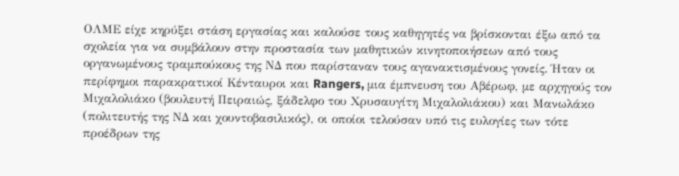ΟΛΜΕ είχε κηρύξει στάση εργασίας και καλούσε τους καθηγητές να βρίσκονται έξω από τα σχολεία για να συμβάλουν στην προστασία των μαθητικών κινητοποιήσεων από τους οργανωμένους τραμπούκους της ΝΔ που παρίσταναν τους αγανακτισμένους γονείς. Ήταν οι περίφημοι παρακρατικοί Κένταυροι και Rangers, μια έμπνευση του Αβέρωφ, με αρχηγούς τον Μιχαλολιάκο (βουλευτή Πειραιώς, ξάδελφο του Χρυσαυγίτη Μιχαλολιάκου) και Μανωλάκο (πολιτευτής της ΝΔ και χουντοβασιλικός), οι οποίοι τελούσαν υπό τις ευλογίες των τότε προέδρων της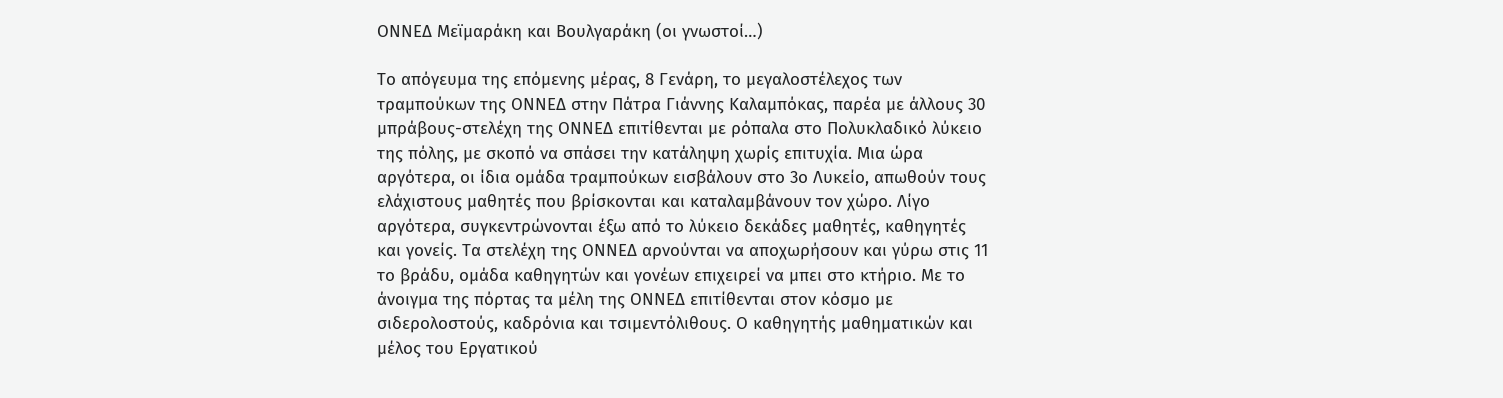ΟΝΝΕΔ Μεϊμαράκη και Βουλγαράκη (οι γνωστοί…)

Το απόγευμα της επόμενης μέρας, 8 Γενάρη, το μεγαλοστέλεχος των τραμπούκων της ΟΝΝΕΔ στην Πάτρα Γιάννης Καλαμπόκας, παρέα με άλλους 30 μπράβους-στελέχη της ΟΝΝΕΔ επιτίθενται με ρόπαλα στο Πολυκλαδικό λύκειο της πόλης, με σκοπό να σπάσει την κατάληψη χωρίς επιτυχία. Μια ώρα αργότερα, οι ίδια ομάδα τραμπούκων εισβάλουν στο 3ο Λυκείο, απωθούν τους ελάχιστους μαθητές που βρίσκονται και καταλαμβάνουν τον χώρο. Λίγο αργότερα, συγκεντρώνονται έξω από το λύκειο δεκάδες μαθητές, καθηγητές και γονείς. Τα στελέχη της ΟΝΝΕΔ αρνούνται να αποχωρήσουν και γύρω στις 11 το βράδυ, ομάδα καθηγητών και γονέων επιχειρεί να μπει στο κτήριο. Με το άνοιγμα της πόρτας τα μέλη της ΟΝΝΕΔ επιτίθενται στον κόσμο με σιδερολοστούς, καδρόνια και τσιμεντόλιθους. Ο καθηγητής μαθηματικών και μέλος του Εργατικού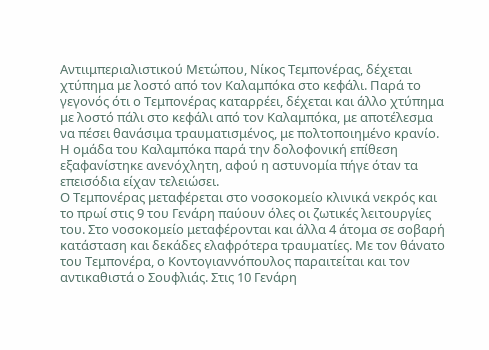Αντιιμπεριαλιστικού Μετώπου, Νίκος Τεμπονέρας, δέχεται χτύπημα με λοστό από τον Καλαμπόκα στο κεφάλι. Παρά το γεγονός ότι ο Τεμπονέρας καταρρέει, δέχεται και άλλο χτύπημα με λοστό πάλι στο κεφάλι από τον Καλαμπόκα, με αποτέλεσμα να πέσει θανάσιμα τραυματισμένος, με πολτοποιημένο κρανίο. Η ομάδα του Καλαμπόκα παρά την δολοφονική επίθεση εξαφανίστηκε ανενόχλητη, αφού η αστυνομία πήγε όταν τα επεισόδια είχαν τελειώσει.
Ο Τεμπονέρας μεταφέρεται στο νοσοκομείο κλινικά νεκρός και το πρωί στις 9 του Γενάρη παύουν όλες οι ζωτικές λειτουργίες του. Στο νοσοκομείο μεταφέρονται και άλλα 4 άτομα σε σοβαρή κατάσταση και δεκάδες ελαφρότερα τραυματίες. Με τον θάνατο του Τεμπονέρα, ο Κοντογιαννόπουλος παραιτείται και τον αντικαθιστά ο Σουφλιάς. Στις 10 Γενάρη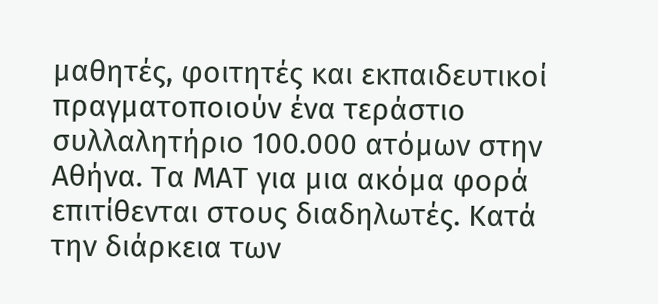μαθητές, φοιτητές και εκπαιδευτικοί πραγματοποιούν ένα τεράστιο συλλαλητήριο 100.000 ατόμων στην Αθήνα. Τα ΜΑΤ για μια ακόμα φορά επιτίθενται στους διαδηλωτές. Κατά την διάρκεια των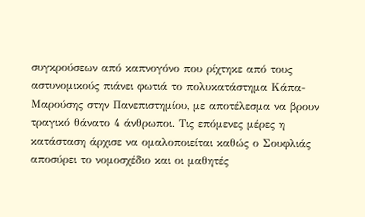συγκρούσεων από καπνογόνο που ρίχτηκε από τους αστυνομικούς πιάνει φωτιά το πολυκατάστημα Κάπα-Μαρούσης στην Πανεπιστημίου, με αποτέλεσμα να βρουν τραγικό θάνατο 4 άνθρωποι. Τις επόμενες μέρες η κατάσταση άρχισε να ομαλοποιείται καθώς ο Σουφλιάς αποσύρει το νομοσχέδιο και οι μαθητές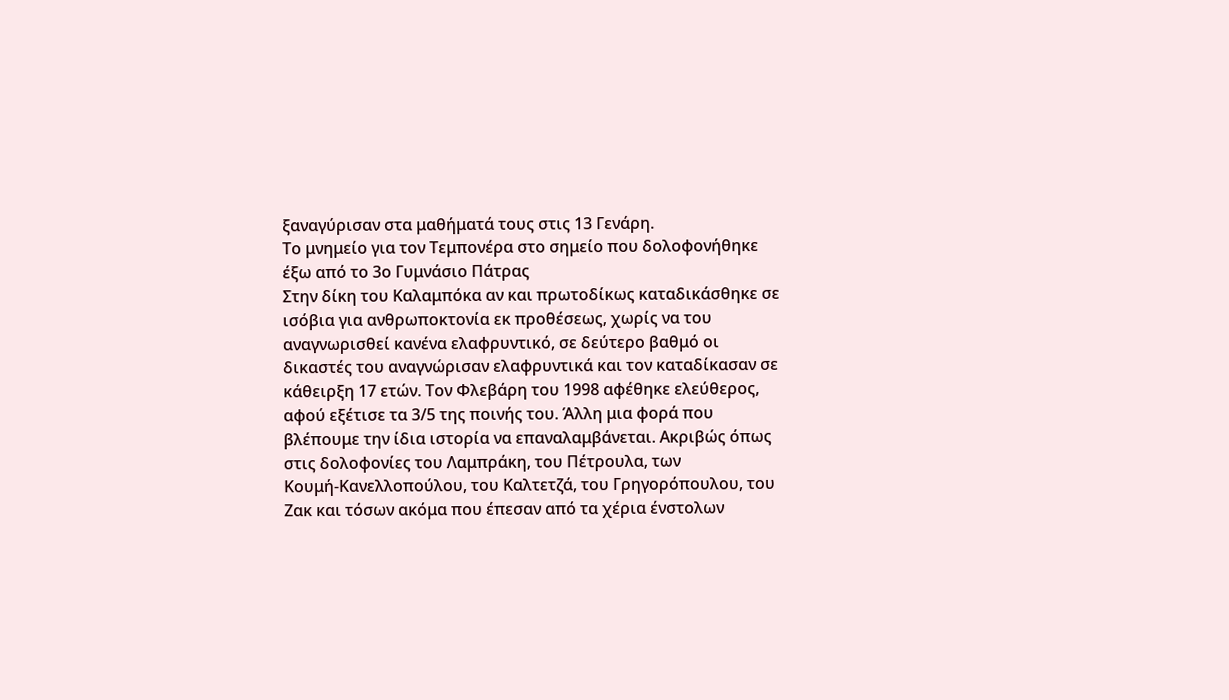ξαναγύρισαν στα μαθήματά τους στις 13 Γενάρη.
Το μνημείο για τον Τεμπονέρα στο σημείο που δολοφονήθηκε έξω από το 3ο Γυμνάσιο Πάτρας
Στην δίκη του Καλαμπόκα αν και πρωτοδίκως καταδικάσθηκε σε ισόβια για ανθρωποκτονία εκ προθέσεως, χωρίς να του αναγνωρισθεί κανένα ελαφρυντικό, σε δεύτερο βαθμό οι δικαστές του αναγνώρισαν ελαφρυντικά και τον καταδίκασαν σε κάθειρξη 17 ετών. Τον Φλεβάρη του 1998 αφέθηκε ελεύθερος, αφού εξέτισε τα 3/5 της ποινής του. Άλλη μια φορά που βλέπουμε την ίδια ιστορία να επαναλαμβάνεται. Ακριβώς όπως στις δολοφονίες του Λαμπράκη, του Πέτρουλα, των
Κουμή-Κανελλοπούλου, του Καλτετζά, του Γρηγορόπουλου, του Ζακ και τόσων ακόμα που έπεσαν από τα χέρια ένστολων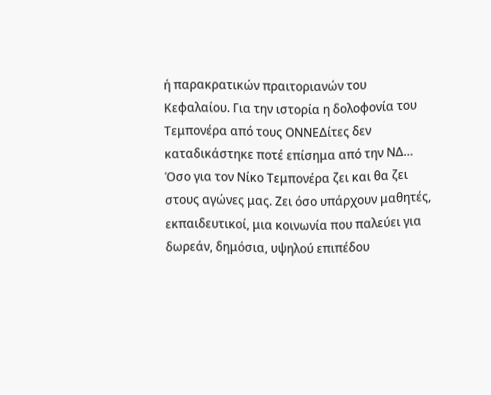ή παρακρατικών πραιτοριανών του Κεφαλαίου. Για την ιστορία η δολοφονία του Τεμπονέρα από τους ΟΝΝΕΔίτες δεν καταδικάστηκε ποτέ επίσημα από την ΝΔ…
Όσο για τον Νίκο Τεμπονέρα ζει και θα ζει στους αγώνες μας. Ζει όσο υπάρχουν μαθητές, εκπαιδευτικοί, μια κοινωνία που παλεύει για δωρεάν, δημόσια, υψηλού επιπέδου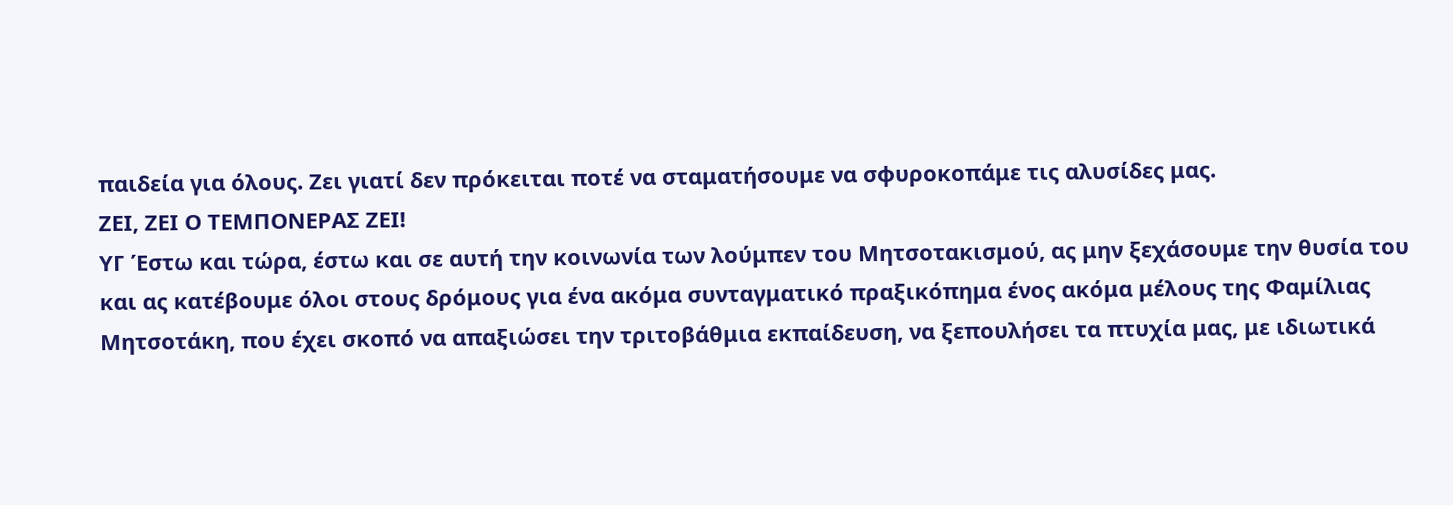παιδεία για όλους. Ζει γιατί δεν πρόκειται ποτέ να σταματήσουμε να σφυροκοπάμε τις αλυσίδες μας.
ΖΕΙ, ΖΕΙ Ο ΤΕΜΠΟΝΕΡΑΣ ΖΕΙ!
ΥΓ Έστω και τώρα, έστω και σε αυτή την κοινωνία των λούμπεν του Μητσοτακισμού, ας μην ξεχάσουμε την θυσία του και ας κατέβουμε όλοι στους δρόμους για ένα ακόμα συνταγματικό πραξικόπημα ένος ακόμα μέλους της Φαμίλιας Μητσοτάκη, που έχει σκοπό να απαξιώσει την τριτοβάθμια εκπαίδευση, να ξεπουλήσει τα πτυχία μας, με ιδιωτικά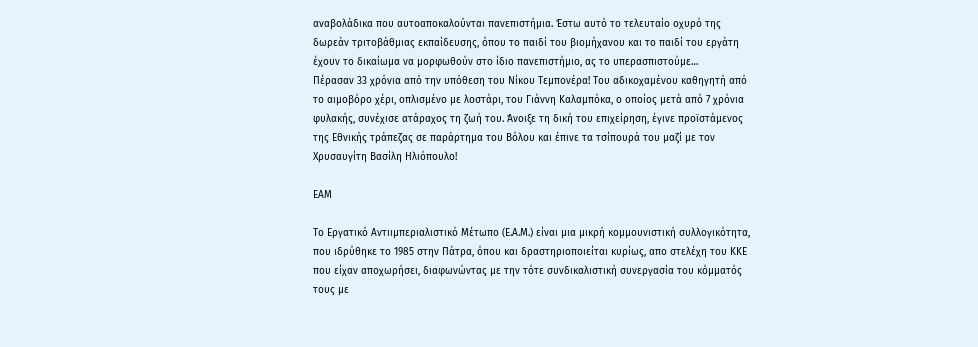αναβολάδικα που αυτοαποκαλούνται πανεπιστήμια. Έστω αυτό το τελευταίο οχυρό της δωρεάν τριτοβάθμιας εκπαίδευσης, όπου το παιδί του βιομήχανου και το παιδί του εργάτη έχουν το δικαίωμα να μορφωθούν στο ίδιο πανεπιστήμιο, ας το υπερασπιστούμε…
Πέρασαν 33 χρόνια από την υπόθεση του Νίκου Τεμπονέρα! Του αδικοχαμένου καθηγητή από το αιμοβόρο χέρι, οπλισμένο με λοστάρι, του Γιάννη Καλαμπόκα, ο οποίος μετά από 7 χρόνια φυλακής, συνέχισε ατάραχος τη ζωή του. Άνοιξε τη δική του επιχείρηση, έγινε προϊστάμενος της Εθνικής τράπεζας σε παράρτημα του Βόλου και έπινε τα τσίπουρά του μαζί με τον Χρυσαυγίτη Βασίλη Ηλιόπουλο!

ΕΑΜ

Το Εργατικό Αντιιμπεριαλιστικό Μέτωπο (Ε.Α.Μ.) είναι μια μικρή κομμουνιστική συλλογικότητα, που ιδρύθηκε το 1985 στην Πάτρα, όπου και δραστηριοποιείται κυρίως, απο στελέχη του ΚΚΕ που είχαν αποχωρήσει, διαφωνώντας με την τότε συνδικαλιστική συνεργασία του κόμματός τους με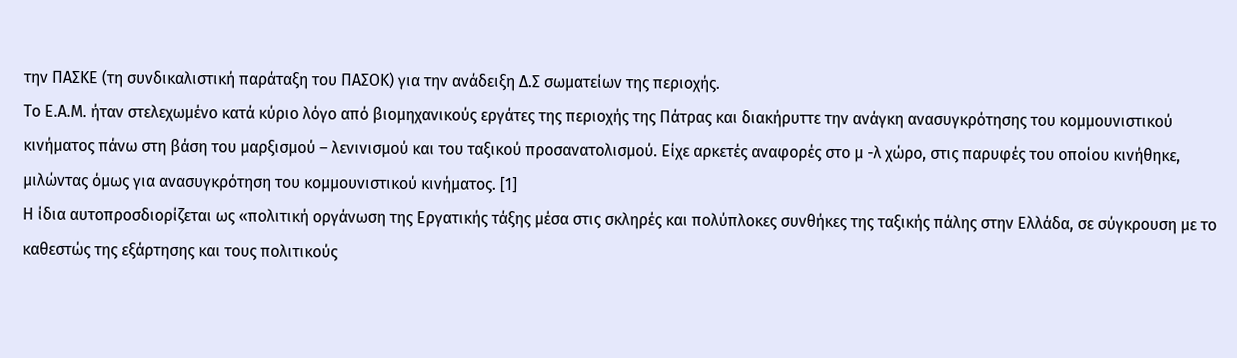την ΠΑΣΚΕ (τη συνδικαλιστική παράταξη του ΠΑΣΟΚ) για την ανάδειξη Δ.Σ σωματείων της περιοχής.
Το Ε.Α.Μ. ήταν στελεχωμένο κατά κύριο λόγο από βιομηχανικούς εργάτες της περιοχής της Πάτρας και διακήρυττε την ανάγκη ανασυγκρότησης του κομμουνιστικού κινήματος πάνω στη βάση του μαρξισμού – λενινισμού και του ταξικού προσανατολισμού. Είχε αρκετές αναφορές στο μ -λ χώρο, στις παρυφές του οποίου κινήθηκε, μιλώντας όμως για ανασυγκρότηση του κομμουνιστικού κινήματος. [1]
Η ίδια αυτοπροσδιορίζεται ως «πολιτική οργάνωση της Εργατικής τάξης μέσα στις σκληρές και πολύπλοκες συνθήκες της ταξικής πάλης στην Ελλάδα, σε σύγκρουση με το καθεστώς της εξάρτησης και τους πολιτικούς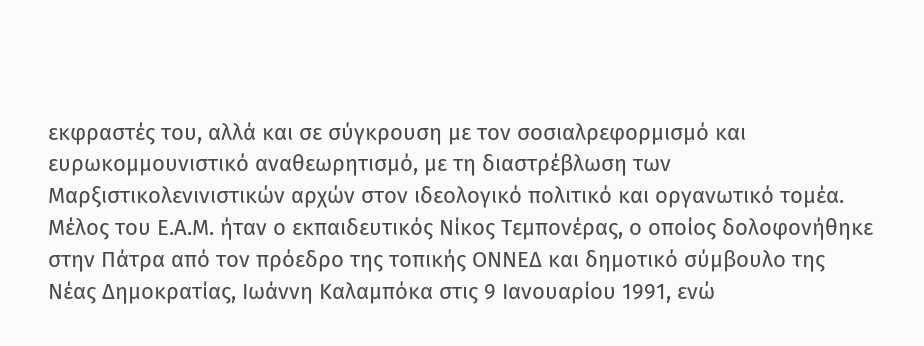εκφραστές του, αλλά και σε σύγκρουση με τον σοσιαλρεφορμισμό και ευρωκομμουνιστικό αναθεωρητισμό, με τη διαστρέβλωση των Μαρξιστικολενινιστικών αρχών στον ιδεολογικό πολιτικό και οργανωτικό τομέα.
Μέλος του Ε.Α.Μ. ήταν ο εκπαιδευτικός Νίκος Τεμπονέρας, ο οποίος δολοφονήθηκε στην Πάτρα από τον πρόεδρο της τοπικής ΟΝΝΕΔ και δημοτικό σύμβουλο της Νέας Δημοκρατίας, Ιωάννη Καλαμπόκα στις 9 Ιανουαρίου 1991, ενώ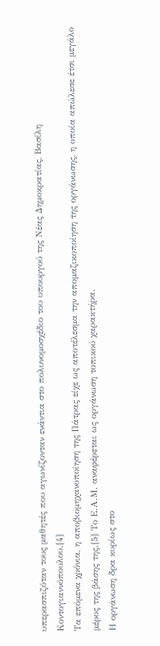υπερασπιζόταν τους μαθητές που αγωνίζονταν ενάντια στο πολυνομοσχέδιο του υπουργού της Νέας Δημοκρατίας, Βασίλη Κοντογιαννόπουλου.[4]
Τα επόμενα χρόνια, η αποβιομηχανοποίηση της Πάτρας είχε ως αποτέλεσμα την απομαζικοποίηση της οργάνωσης, η οποία απώλεσε έτσι μεγάλο μέρος της βάσης της.[5] Το Ε.Α.Μ. αναφέρεται ως οργάνωση τοπικού χαρακτήρα.
Η οργάνωση δρα κυρίως στο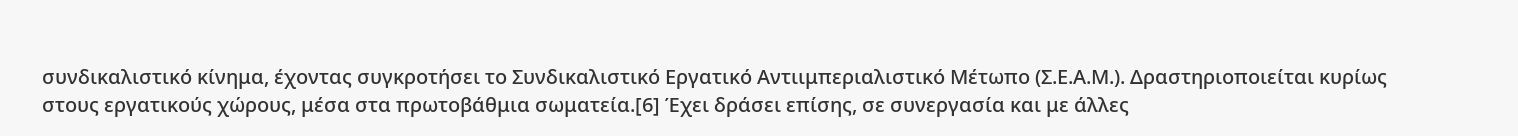συνδικαλιστικό κίνημα, έχοντας συγκροτήσει το Συνδικαλιστικό Εργατικό Αντιιμπεριαλιστικό Μέτωπο (Σ.Ε.Α.Μ.). Δραστηριοποιείται κυρίως στους εργατικούς χώρους, μέσα στα πρωτοβάθμια σωματεία.[6] Έχει δράσει επίσης, σε συνεργασία και με άλλες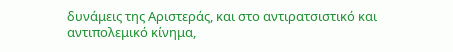δυνάμεις της Αριστεράς, και στο αντιρατσιστικό και αντιπολεμικό κίνημα,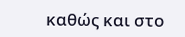καθώς και στο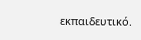εκπαιδευτικό.